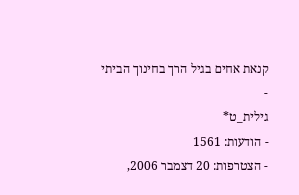קנאת אחים בגיל הרך בחינוך הביתי
-
גילית_ט*
- הודעות: 1561
- הצטרפות: 20 דצמבר 2006,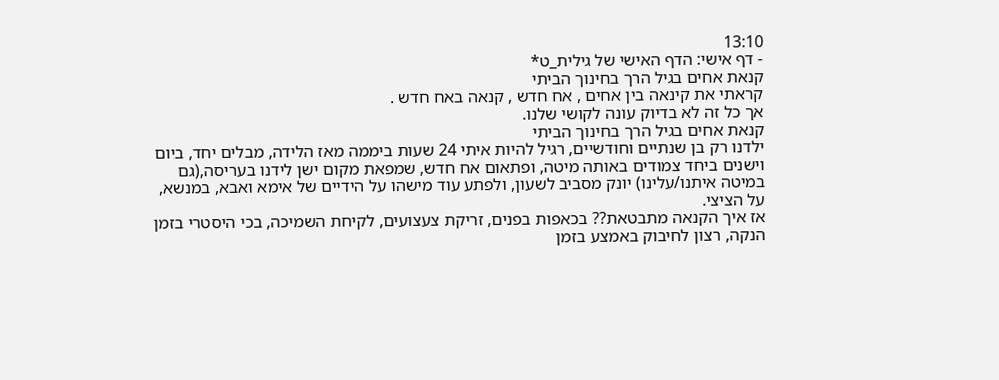13:10
- דף אישי: הדף האישי של גילית_ט*
קנאת אחים בגיל הרך בחינוך הביתי
קראתי את קינאה בין אחים , אח חדש , קנאה באח חדש .
אך כל זה לא בדיוק עונה לקושי שלנו.
קנאת אחים בגיל הרך בחינוך הביתי
ילדנו רק בן שנתיים וחודשיים, רגיל להיות איתי 24 שעות ביממה מאז הלידה, מבלים יחד, ביום וישנים ביחד צמודים באותה מיטה, ופתאום אח חדש, שמפאת מקום ישן לידנו בעריסה,(גם במיטה איתנו/עלינו) יונק מסביב לשעון, ולפתע עוד מישהו על הידיים של אימא ואבא, במנשא, על הציצי.
אז איך הקנאה מתבטאת?? בכאפות בפנים, זריקת צעצועים, לקיחת השמיכה, בכי היסטרי בזמן הנקה, רצון לחיבוק באמצע בזמן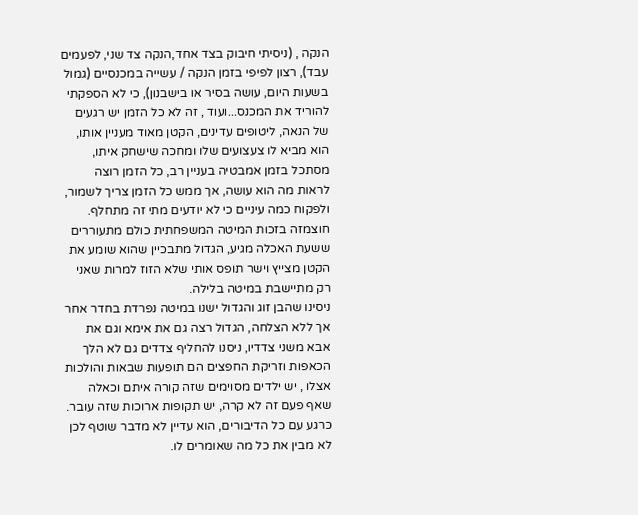הנקה , (ניסיתי חיבוק בצד אחד,הנקה צד שני, לפעמים עבד), רצון לפיפי בזמן הנקה / עשייה במכנסיים (גמול בשעות היום, עושה בסיר או בישבנון), כי לא הספקתי להוריד את המכנס...ועוד , זה לא כל הזמן יש רגעים של הנאה, ליטופים עדינים, הקטן מאוד מעניין אותו, הוא מביא לו צעצועים שלו ומחכה שישחק איתו, מסתכל בזמן אמבטיה בעניין רב, כל הזמן רוצה לראות מה הוא עושה, אך ממש כל הזמן צריך לשמור, ולפקוח כמה עיניים כי לא יודעים מתי זה מתחלף.
חוצמזה בזכות המיטה המשפחתית כולם מתעוררים ששעת האכלה מגיע, הגדול מתבכיין שהוא שומע את הקטן מצייץ וישר תופס אותי שלא הזוז למרות שאני רק מתיישבת במיטה בלילה.
ניסינו שהבן זוג והגדול ישנו במיטה נפרדת בחדר אחר אך ללא הצלחה, הגדול רצה גם את אימא וגם את אבא משני צדדיו, ניסנו להחליף צדדים גם לא הלך
הכאפות וזריקת החפצים הם תופעות שבאות והולכות אצלו , יש ילדים מסוימים שזה קורה איתם וכאלה שאף פעם זה לא קרה, יש תקופות ארוכות שזה עובר.
כרגע עם כל הדיבורים, הוא עדיין לא מדבר שוטף לכן לא מבין את כל מה שאומרים לו.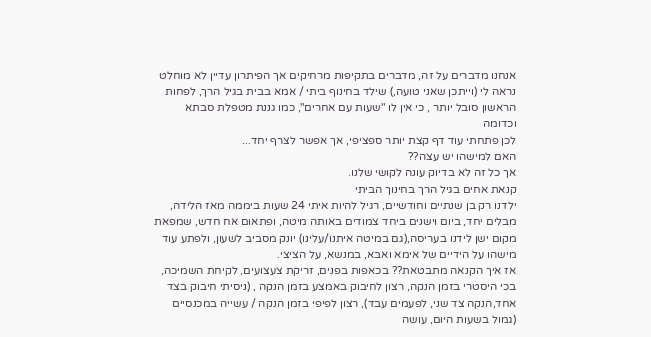אנחנו מדברים על זה, מדברים בתקיפות מרחיקים אך הפיתרון עדיין לא מוחלט
נראה לי (וייתכן שאני טועה,) שילד בחינוף ביתי / אמא בבית בגיל הרך, לפחות הראשון סובל יותר , כי אין לו "שעות עם אחרים", כמו גננת מטפלת סבתא וכדומה
לכן פתחתי עוד דף קצת יותר ספציפי, אך אפשר לצרף יחד...
האם למישהו יש עצה??
אך כל זה לא בדיוק עונה לקושי שלנו.
קנאת אחים בגיל הרך בחינוך הביתי
ילדנו רק בן שנתיים וחודשיים, רגיל להיות איתי 24 שעות ביממה מאז הלידה, מבלים יחד, ביום וישנים ביחד צמודים באותה מיטה, ופתאום אח חדש, שמפאת מקום ישן לידנו בעריסה,(גם במיטה איתנו/עלינו) יונק מסביב לשעון, ולפתע עוד מישהו על הידיים של אימא ואבא, במנשא, על הציצי.
אז איך הקנאה מתבטאת?? בכאפות בפנים, זריקת צעצועים, לקיחת השמיכה, בכי היסטרי בזמן הנקה, רצון לחיבוק באמצע בזמן הנקה , (ניסיתי חיבוק בצד אחד,הנקה צד שני, לפעמים עבד), רצון לפיפי בזמן הנקה / עשייה במכנסיים (גמול בשעות היום, עושה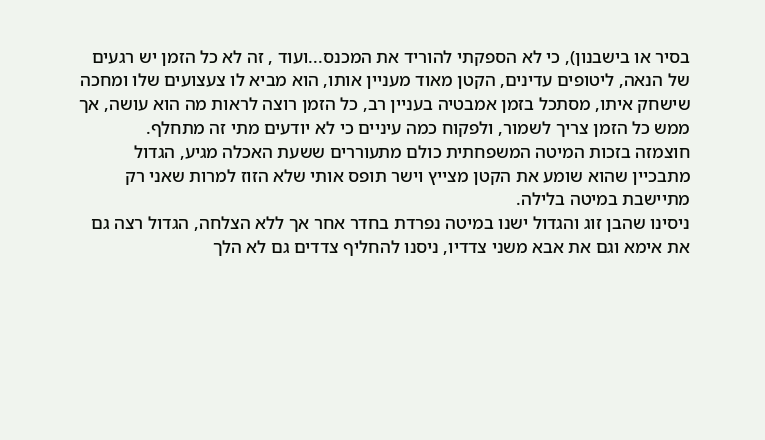בסיר או בישבנון), כי לא הספקתי להוריד את המכנס...ועוד , זה לא כל הזמן יש רגעים של הנאה, ליטופים עדינים, הקטן מאוד מעניין אותו, הוא מביא לו צעצועים שלו ומחכה שישחק איתו, מסתכל בזמן אמבטיה בעניין רב, כל הזמן רוצה לראות מה הוא עושה, אך ממש כל הזמן צריך לשמור, ולפקוח כמה עיניים כי לא יודעים מתי זה מתחלף.
חוצמזה בזכות המיטה המשפחתית כולם מתעוררים ששעת האכלה מגיע, הגדול מתבכיין שהוא שומע את הקטן מצייץ וישר תופס אותי שלא הזוז למרות שאני רק מתיישבת במיטה בלילה.
ניסינו שהבן זוג והגדול ישנו במיטה נפרדת בחדר אחר אך ללא הצלחה, הגדול רצה גם את אימא וגם את אבא משני צדדיו, ניסנו להחליף צדדים גם לא הלך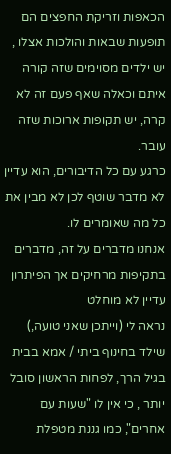הכאפות וזריקת החפצים הם תופעות שבאות והולכות אצלו , יש ילדים מסוימים שזה קורה איתם וכאלה שאף פעם זה לא קרה, יש תקופות ארוכות שזה עובר.
כרגע עם כל הדיבורים, הוא עדיין לא מדבר שוטף לכן לא מבין את כל מה שאומרים לו.
אנחנו מדברים על זה, מדברים בתקיפות מרחיקים אך הפיתרון עדיין לא מוחלט
נראה לי (וייתכן שאני טועה,) שילד בחינוף ביתי / אמא בבית בגיל הרך, לפחות הראשון סובל יותר , כי אין לו "שעות עם אחרים", כמו גננת מטפלת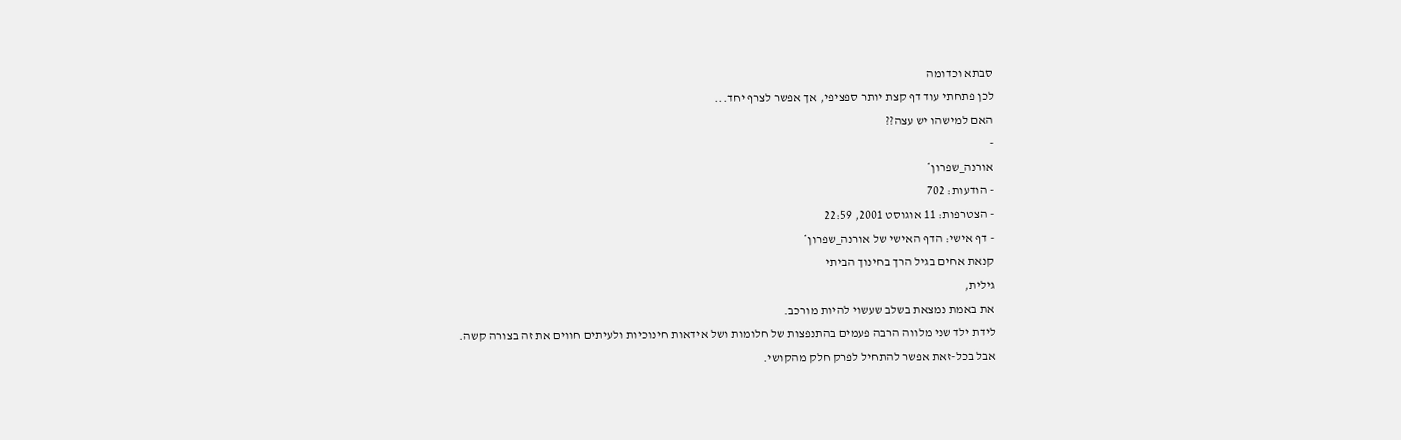סבתא וכדומה
לכן פתחתי עוד דף קצת יותר ספציפי, אך אפשר לצרף יחד...
האם למישהו יש עצה??
-
אורנה_שפרון*
- הודעות: 702
- הצטרפות: 11 אוגוסט 2001, 22:59
- דף אישי: הדף האישי של אורנה_שפרון*
קנאת אחים בגיל הרך בחינוך הביתי
גילית,
את באמת נמצאת בשלב שעשוי להיות מורכב.
לידת ילד שני מלווה הרבה פעמים בהתנפצות של חלומות ושל אידאות חינוכיות ולעיתים חווים את זה בצורה קשה.
אבל בכל-זאת אפשר להתחיל לפרק חלק מהקושי.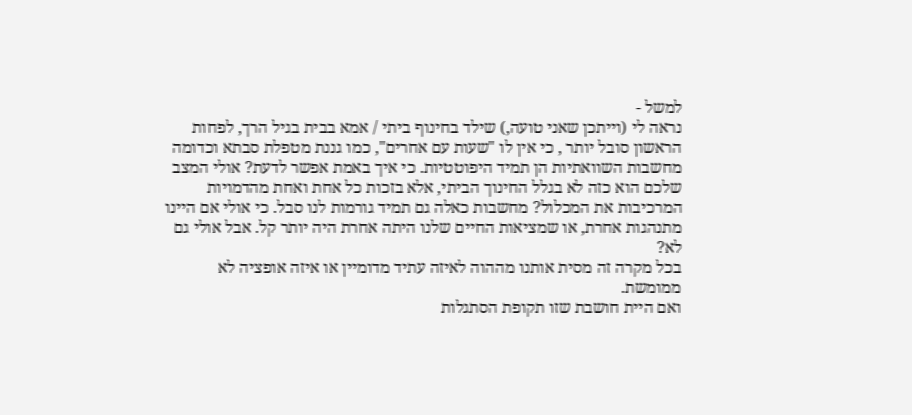למשל -
נראה לי (וייתכן שאני טועה,) שילד בחינוף ביתי / אמא בבית בגיל הרך, לפחות הראשון סובל יותר , כי אין לו "שעות עם אחרים", כמו גננת מטפלת סבתא וכדומה
מחשבות השוואתיות הן תמיד היפוטטיות. כי איך באמת אפשר לדעת? אולי המצב שלכם הוא כזה לא בגלל החינוך הביתי, אלא בזכות כל אחת ואחת מהדמויות המרכיבות את המכלול? מחשבות כאלה גם תמיד גורמות לנו סבל. כי אולי אם היינו מתנהגות אחרת, או שמציאות החיים שלנו היתה אחרת היה יותר קל. אבל אולי גם לא?
בכל מקרה זה מסית אותנו מההוה לאיזה עתיד מדומיין או איזה אופציה לא ממומשת.
ואם היית חושבת שזו תקופת הסתגלות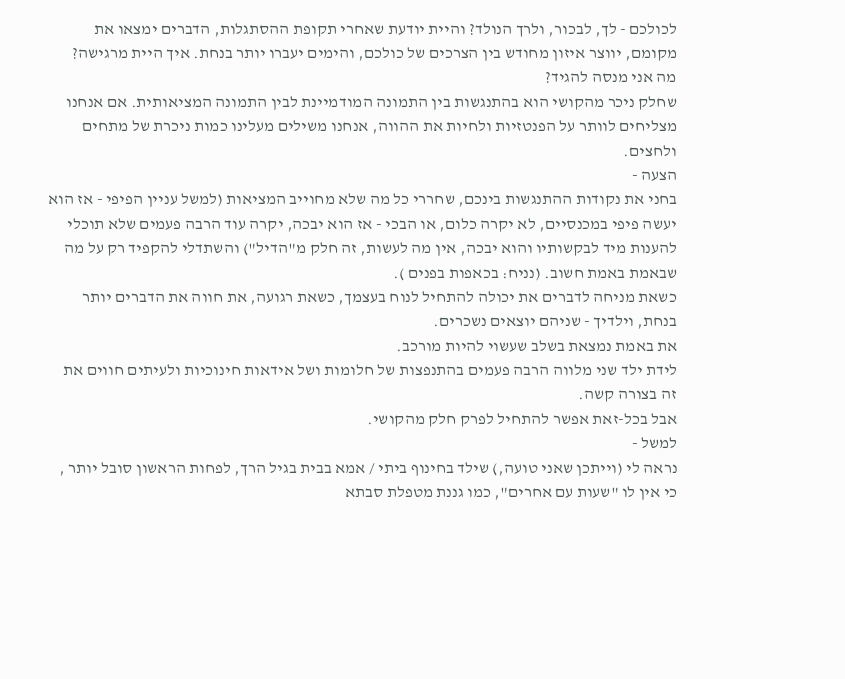לכולכם - לך, לבכור, ולרך הנולד? והיית יודעת שאחרי תקופת ההסתגלות, הדברים ימצאו את מקומם, יווצר איזון מחודש בין הצרכים של כולכם, והימים יעברו יותר בנחת. איך היית מרגישה?
מה אני מנסה להגיד?
שחלק ניכר מהקושי הוא בהתנגשות בין התמונה המודמיינת לבין התמונה המציאותית. אם אנחנו מצליחים לוותר על הפנטזיות ולחיות את ההווה, אנחנו משילים מעלינו כמות ניכרת של מתחים ולחצים.
הצעה -
בחני את נקודות ההתנגשות בינכם, שחררי כל מה שלא מחוייב המציאות (למשל עניין הפיפי - אז הוא יעשה פיפי במכנסיים, לא יקרה כלום, או הבכי - אז הוא יבכה, יקרה עוד הרבה פעמים שלא תוכלי להענות מיד לבקשותיו והוא יבכה, אין מה לעשות, זה חלק מ"הדיל") והשתדלי להקפיד רק על מה שבאמת באמת חשוב. (נניח: בכאפות בפנים ).
כשאת מניחה לדברים את יכולה להתחיל לנוח בעצמך, כשאת רגועה, את חווה את הדברים יותר בנחת, וילדיך - שניהם יוצאים נשכרים.
את באמת נמצאת בשלב שעשוי להיות מורכב.
לידת ילד שני מלווה הרבה פעמים בהתנפצות של חלומות ושל אידאות חינוכיות ולעיתים חווים את זה בצורה קשה.
אבל בכל-זאת אפשר להתחיל לפרק חלק מהקושי.
למשל -
נראה לי (וייתכן שאני טועה,) שילד בחינוף ביתי / אמא בבית בגיל הרך, לפחות הראשון סובל יותר , כי אין לו "שעות עם אחרים", כמו גננת מטפלת סבתא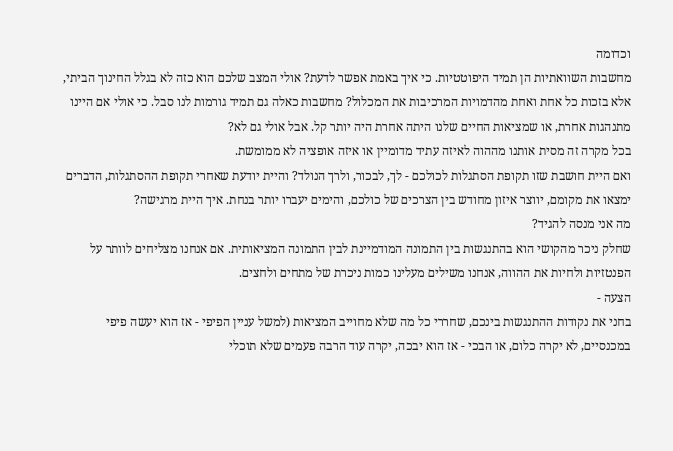וכדומה
מחשבות השוואתיות הן תמיד היפוטטיות. כי איך באמת אפשר לדעת? אולי המצב שלכם הוא כזה לא בגלל החינוך הביתי, אלא בזכות כל אחת ואחת מהדמויות המרכיבות את המכלול? מחשבות כאלה גם תמיד גורמות לנו סבל. כי אולי אם היינו מתנהגות אחרת, או שמציאות החיים שלנו היתה אחרת היה יותר קל. אבל אולי גם לא?
בכל מקרה זה מסית אותנו מההוה לאיזה עתיד מדומיין או איזה אופציה לא ממומשת.
ואם היית חושבת שזו תקופת הסתגלות לכולכם - לך, לבכור, ולרך הנולד? והיית יודעת שאחרי תקופת ההסתגלות, הדברים ימצאו את מקומם, יווצר איזון מחודש בין הצרכים של כולכם, והימים יעברו יותר בנחת. איך היית מרגישה?
מה אני מנסה להגיד?
שחלק ניכר מהקושי הוא בהתנגשות בין התמונה המודמיינת לבין התמונה המציאותית. אם אנחנו מצליחים לוותר על הפנטזיות ולחיות את ההווה, אנחנו משילים מעלינו כמות ניכרת של מתחים ולחצים.
הצעה -
בחני את נקודות ההתנגשות בינכם, שחררי כל מה שלא מחוייב המציאות (למשל עניין הפיפי - אז הוא יעשה פיפי במכנסיים, לא יקרה כלום, או הבכי - אז הוא יבכה, יקרה עוד הרבה פעמים שלא תוכלי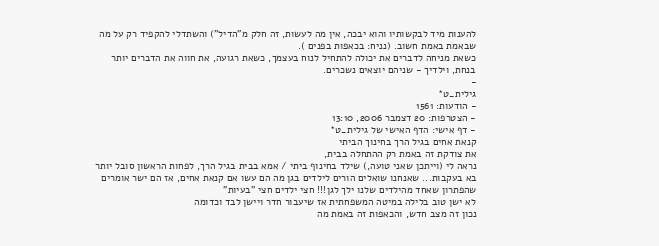להענות מיד לבקשותיו והוא יבכה, אין מה לעשות, זה חלק מ"הדיל") והשתדלי להקפיד רק על מה שבאמת באמת חשוב. (נניח: בכאפות בפנים ).
כשאת מניחה לדברים את יכולה להתחיל לנוח בעצמך, כשאת רגועה, את חווה את הדברים יותר בנחת, וילדיך - שניהם יוצאים נשכרים.
-
גילית_ט*
- הודעות: 1561
- הצטרפות: 20 דצמבר 2006, 13:10
- דף אישי: הדף האישי של גילית_ט*
קנאת אחים בגיל הרך בחינוך הביתי
את צודקת זה באמת רק ההתחלה בבית,
נראה לי (וייתכן שאני טועה,) שילד בחינוף ביתי / אמא בבית בגיל הרך, לפחות הראשון סובל יותר בא בעקבות... שאנחנו שואלים הורים לילדים בגן מה הם עשו אם קנאת אחים, אז הם ישר אומרים שהפתרון שאחד מהילדים שלנו ילך לגן!!! חצי ילדים חצי "בעיות"
לא ישן טוב בלילה במיטה המשפחתית אז שיעבור חדר ויישן לבד וכדומה
נכון זה מצב חדש, והכאפות זה באמת מה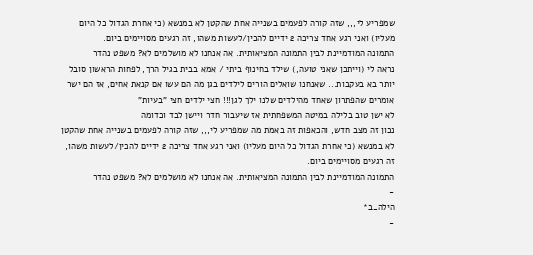שמפריע לי,,, שזה קורה לפעמים בשנייה אחת שהקטן לא במנשא (כי אחרת הגדול כל היום מעליו) ואני רגע אחד צריכה 2 ידיים להכין/לעשות משהו, זה רגעים מסויימים ביום.
התמונה המודמיינת לבין התמונה המציאותית. אה אנחנו לא מושלמים לא? משפט נהדר
נראה לי (וייתכן שאני טועה,) שילד בחינוף ביתי / אמא בבית בגיל הרך, לפחות הראשון סובל יותר בא בעקבות... שאנחנו שואלים הורים לילדים בגן מה הם עשו אם קנאת אחים, אז הם ישר אומרים שהפתרון שאחד מהילדים שלנו ילך לגן!!! חצי ילדים חצי "בעיות"
לא ישן טוב בלילה במיטה המשפחתית אז שיעבור חדר ויישן לבד וכדומה
נכון זה מצב חדש, והכאפות זה באמת מה שמפריע לי,,, שזה קורה לפעמים בשנייה אחת שהקטן לא במנשא (כי אחרת הגדול כל היום מעליו) ואני רגע אחד צריכה 2 ידיים להכין/לעשות משהו, זה רגעים מסויימים ביום.
התמונה המודמיינת לבין התמונה המציאותית. אה אנחנו לא מושלמים לא? משפט נהדר
-
הילה_ב*
-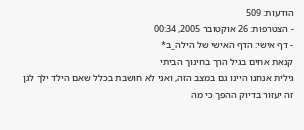הודעות: 509
- הצטרפות: 26 אוקטובר 2005, 00:34
- דף אישי: הדף האישי של הילה_ב*
קנאת אחים בגיל הרך בחינוך הביתי
גילית אנחנו היינו גם במצב הזה, ואני לא חושבת בכלל שאם הילד ילך לגן זה יעזור בדיוק ההפך כי מה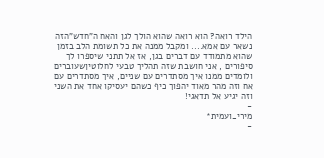הילד רואה? הוא רואה שהוא הולך לגן והאח ה"חדש"הזה נשאר עם אמא.... ומקבל ממנה את כל תשומת הלב בזמן שהוא מתמודד עם דברים בגן, אז אל תתני שיספרו לך סיפורים , אני חושבת שזה תהליך טבעי לחלוטיןשעוברים ולומדים ממנו איך מסתדרים עם שניים, איך מסתדרים עם אח וזה מהר מאוד יהפוך כיף כשהם יעסיקו אחד את השני וזה יגיע אל תדאגי!
-
מירי_ועמית*
-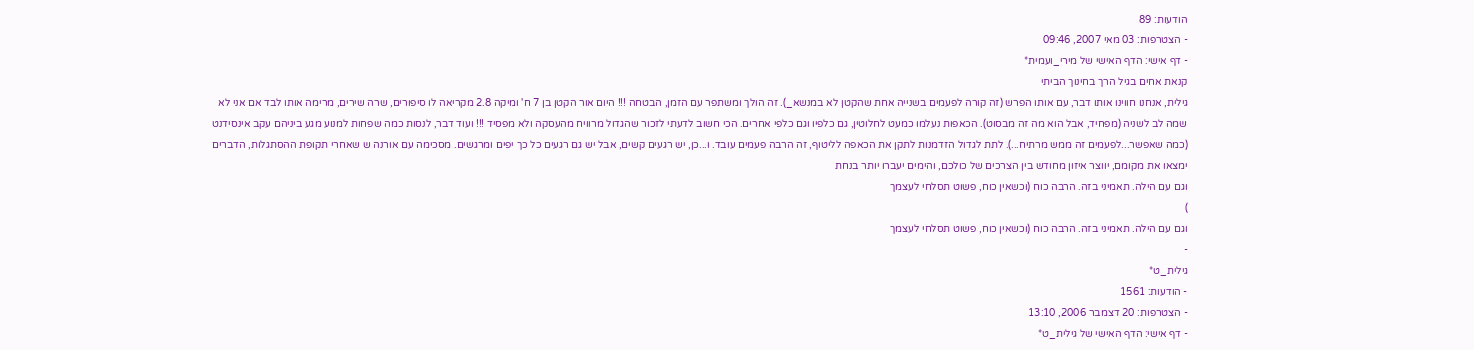הודעות: 89
- הצטרפות: 03 מאי 2007, 09:46
- דף אישי: הדף האישי של מירי_ועמית*
קנאת אחים בגיל הרך בחינוך הביתי
גילית, אנחנו חווינו אותו דבר, עם אותו הפרש (זה קורה לפעמים בשנייה אחת שהקטן לא במנשא_). זה הולך ומשתפר עם הזמן, הבטחה !!! היום אור הקטן בן 7 ח' ומיקה 2.8 מקריאה לו סיפורים, שרה שירים, מרימה אותו לבד אם אני לא שמה לב לשניה (מפחיד, אבל הוא מה זה מבסוט). הכאפות נעלמו כמעט לחלוטין, גם כלפיו וגם כלפי אחרים. הכי חשוב לדעתי לזכור שהגדול מרוויח מהעסקה ולא מפסיד !!! ועוד דבר, לנסות כמה שפחות למנוע מגע ביניהם עקב אינסידנט (כמה שאפשר...לפעמים זה ממש מרתיח...). לתת לגדול הזדמנות לתקן את הכאפה לליטוף, זה הרבה פעמים עובד. ו...כן, יש רגעים קשים, אבל יש גם רגעים כל כך יפים ומרגשים. מסכימה עם אורנה ש שאחרי תקופת ההסתגלות, הדברים ימצאו את מקומם, יווצר איזון מחודש בין הצרכים של כולכם, והימים יעברו יותר בנחת
וגם עם הילה. תאמיני בזה. הרבה כוח (וכשאין כוח, פשוט תסלחי לעצמך
)
וגם עם הילה. תאמיני בזה. הרבה כוח (וכשאין כוח, פשוט תסלחי לעצמך
-
גילית_ט*
- הודעות: 1561
- הצטרפות: 20 דצמבר 2006, 13:10
- דף אישי: הדף האישי של גילית_ט*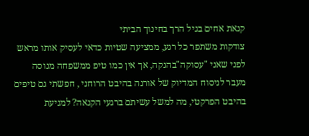קנאת אחים בגיל הרך בחינוך הביתי
צודקות משתפר כל רגע, ממציעה שטיות כדאי לעסיק אותו מראש לפני שאני "עסוקה"בהנקה, אך אין כמו טיפ ממשפחה מנוסה
מעבר לניסוח המדיוק של אורנה בהיבט הרוחני , חפשתי גם טיפים בהיבט הפרקטי, מה למשל עשיתם ברגעי הקנאה? למניעת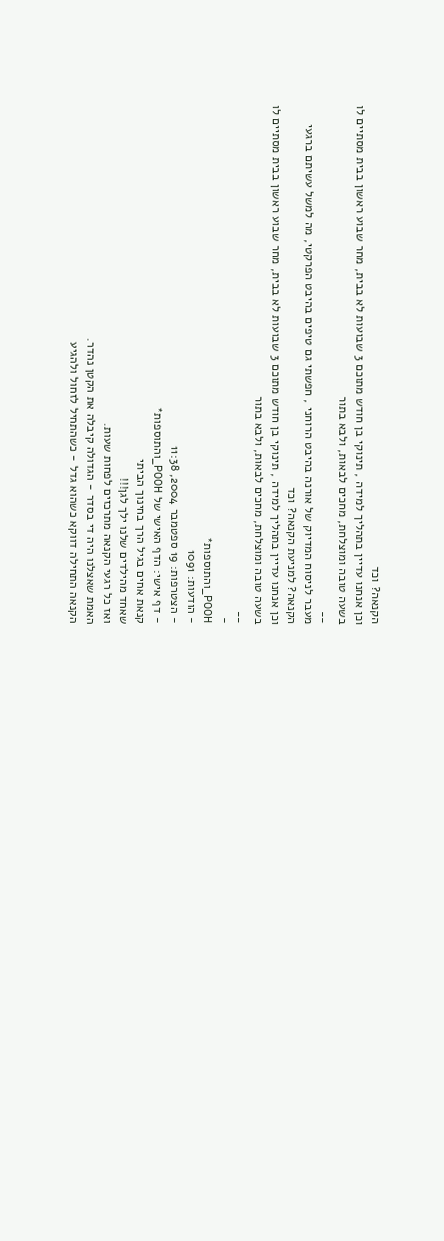הקנאה? וכד
וכן אנחנו עדיין בתהליך למידה , תינוקי בן חודש מתוכם 3 שבועות לא בבית, מחר שבוע ראשון בבית מסתיים לו בשעה טובה ומוצלחת, מחכים לבאות, ולבא בתור
__
מעבר לניסוח המדיוק של אורנה בהיבט הרוחני , חפשתי גם טיפים בהיבט הפרקטי, מה למשל עשיתם ברגעי הקנאה? למניעת הקנאה? וכד
וכן אנחנו עדיין בתהליך למידה , תינוקי בן חודש מתוכם 3 שבועות לא בבית, מחר שבוע ראשון בבית מסתיים לו בשעה טובה ומוצלחת, מחכים לבאות, ולבא בתור
__
-
POOH_והתוספות*
- הודעות: 1091
- הצטרפות: 19 ספטמבר 2004, 11:38
- דף אישי: הדף האישי של POOH_והתוספות*
קנאת אחים בגיל הרך בחינוך הביתי
שאחד מהילדים שלנו ילך לגן!!!
ואז כל רגעי הקנאה מתרכזים לפחות שעות.
האמת שאצלנו היה די בסדר - הגדולה קיבלה את הקטן נהדר.
הקנאה התחילה דווקא כשהוא גדל - כשהתחיל לזחול ולהגיע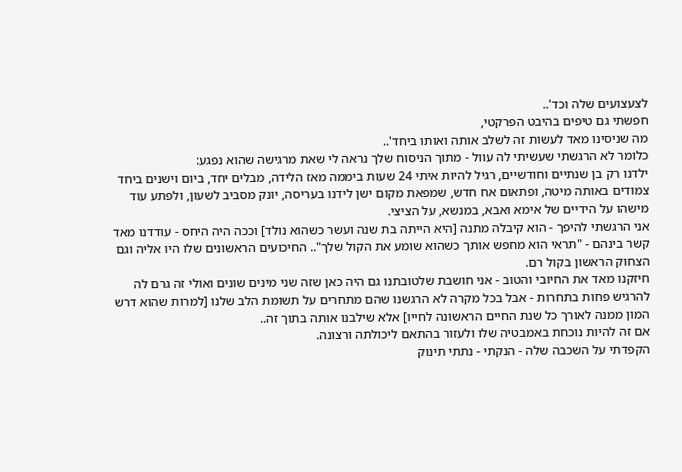לצעצועים שלה וכד'..
חפשתי גם טיפים בהיבט הפרקטי,
מה שניסינו מאד לעשות זה לשלב אותה ואותו ביחד'..
כלומר לא הרגשתי שעשיתי לה עוול - מתוך הניסוח שלך נראה לי שאת מרגישה שהוא נפגע:
ילדנו רק בן שנתיים וחודשיים, רגיל להיות איתי 24 שעות ביממה מאז הלידה, מבלים יחד, ביום וישנים ביחד צמודים באותה מיטה, ופתאום אח חדש, שמפאת מקום ישן לידנו בעריסה, יונק מסביב לשעון, ולפתע עוד מישהו על הידיים של אימא ואבא, במנשא, על הציצי.
אני הרגשתי להיפך - הוא קיבלה מתנה [היא הייתה בת שנה ועשר כשהוא נולד] וככה היה היחס - עודדנו מאד קשר בינהם - "תראי הוא מחפש אותך כשהוא שומע את הקול שלך".. החיכועים הראשונים שלו היו אליה וגם הצחוק הראשון בקול רם.
חיזקנו מאד את החיובי והטוב - אני חושבת שלטובתנו גם היה כאן שזה שני מינים שונים ואולי זה גרם לה להרגיש פחות בתחרות - אבל בכל מקרה לא הרגשנו שהם מתחרים על תשומת הלב שלנו [למרות שהוא דרש המון ממנה לאורך כל שנת החיים הראשונה לחייו] אלא שילבנו אותה בתוך זה..
אם זה להיות נוכחת באמבטיה שלו ולעזור בהתאם ליכולתה ורצונה.
הקפדתי על השכבה שלה - הנקתי - נתתי תינוק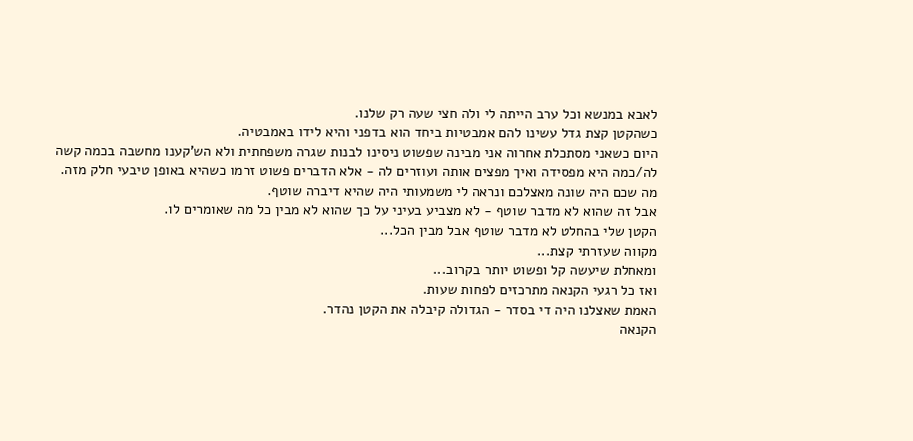לאבא במנשא וכל ערב הייתה לי ולה חצי שעה רק שלנו.
כשהקטן קצת גדל עשינו להם אמבטיות ביחד הוא בדפני והיא לידו באמבטיה.
היום כשאני מסתכלת אחרוה אני מבינה שפשוט ניסינו לבנות שגרה משפחתית ולא הש'קענו מחשבה בכמה קשה לה/כמה היא מפסידה ואיך מפצים אותה ועוזרים לה - אלא הדברים פשוט זרמו כשהיא באופן טיבעי חלק מזה.
מה שכם היה שונה מאצלכם ונראה לי משמעותי היה שהיא דיברה שוטף.
אבל זה שהוא לא מדבר שוטף - לא מצביע בעיני על כך שהוא לא מבין כל מה שאומרים לו.
הקטן שלי בהחלט לא מדבר שוטף אבל מבין הכל...
מקווה שעזרתי קצת...
ומאחלת שיעשה קל ופשוט יותר בקרוב...
ואז כל רגעי הקנאה מתרכזים לפחות שעות.
האמת שאצלנו היה די בסדר - הגדולה קיבלה את הקטן נהדר.
הקנאה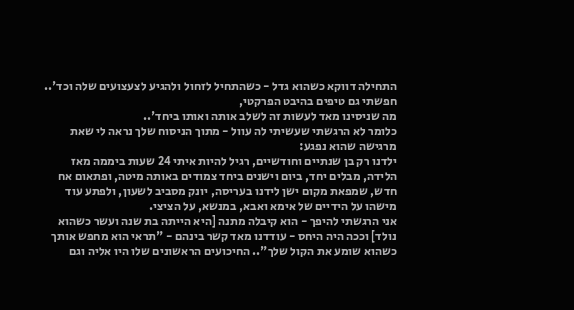התחילה דווקא כשהוא גדל - כשהתחיל לזחול ולהגיע לצעצועים שלה וכד'..
חפשתי גם טיפים בהיבט הפרקטי,
מה שניסינו מאד לעשות זה לשלב אותה ואותו ביחד'..
כלומר לא הרגשתי שעשיתי לה עוול - מתוך הניסוח שלך נראה לי שאת מרגישה שהוא נפגע:
ילדנו רק בן שנתיים וחודשיים, רגיל להיות איתי 24 שעות ביממה מאז הלידה, מבלים יחד, ביום וישנים ביחד צמודים באותה מיטה, ופתאום אח חדש, שמפאת מקום ישן לידנו בעריסה, יונק מסביב לשעון, ולפתע עוד מישהו על הידיים של אימא ואבא, במנשא, על הציצי.
אני הרגשתי להיפך - הוא קיבלה מתנה [היא הייתה בת שנה ועשר כשהוא נולד] וככה היה היחס - עודדנו מאד קשר בינהם - "תראי הוא מחפש אותך כשהוא שומע את הקול שלך".. החיכועים הראשונים שלו היו אליה וגם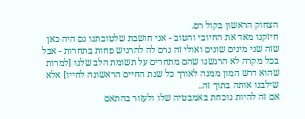הצחוק הראשון בקול רם.
חיזקנו מאד את החיובי והטוב - אני חושבת שלטובתנו גם היה כאן שזה שני מינים שונים ואולי זה גרם לה להרגיש פחות בתחרות - אבל בכל מקרה לא הרגשנו שהם מתחרים על תשומת הלב שלנו [למרות שהוא דרש המון ממנה לאורך כל שנת החיים הראשונה לחייו] אלא שילבנו אותה בתוך זה..
אם זה להיות נוכחת באמבטיה שלו ולעזור בהתאם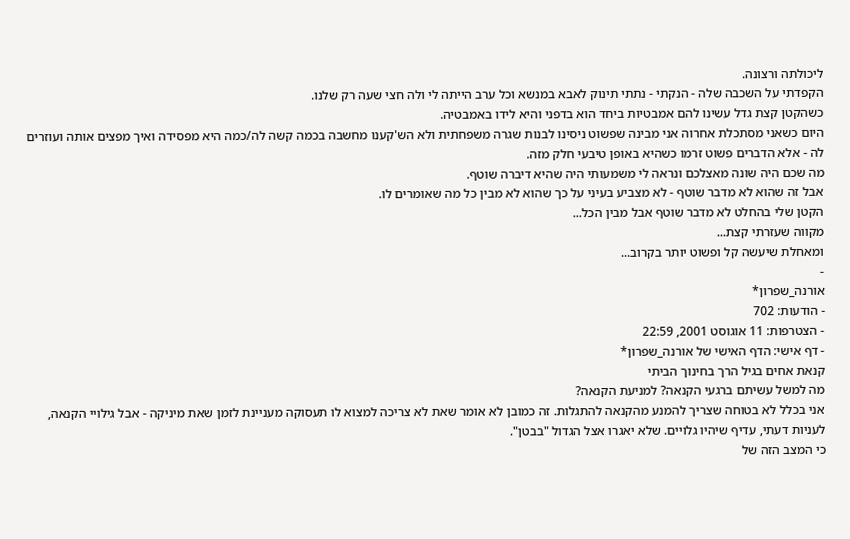ליכולתה ורצונה.
הקפדתי על השכבה שלה - הנקתי - נתתי תינוק לאבא במנשא וכל ערב הייתה לי ולה חצי שעה רק שלנו.
כשהקטן קצת גדל עשינו להם אמבטיות ביחד הוא בדפני והיא לידו באמבטיה.
היום כשאני מסתכלת אחרוה אני מבינה שפשוט ניסינו לבנות שגרה משפחתית ולא הש'קענו מחשבה בכמה קשה לה/כמה היא מפסידה ואיך מפצים אותה ועוזרים לה - אלא הדברים פשוט זרמו כשהיא באופן טיבעי חלק מזה.
מה שכם היה שונה מאצלכם ונראה לי משמעותי היה שהיא דיברה שוטף.
אבל זה שהוא לא מדבר שוטף - לא מצביע בעיני על כך שהוא לא מבין כל מה שאומרים לו.
הקטן שלי בהחלט לא מדבר שוטף אבל מבין הכל...
מקווה שעזרתי קצת...
ומאחלת שיעשה קל ופשוט יותר בקרוב...
-
אורנה_שפרון*
- הודעות: 702
- הצטרפות: 11 אוגוסט 2001, 22:59
- דף אישי: הדף האישי של אורנה_שפרון*
קנאת אחים בגיל הרך בחינוך הביתי
מה למשל עשיתם ברגעי הקנאה? למניעת הקנאה?
אני בכלל לא בטוחה שצריך להמנע מהקנאה להתגלות. זה כמובן לא אומר שאת לא צריכה למצוא לו תעסוקה מעניינת לזמן שאת מיניקה - אבל גילויי הקנאה, לעניות דעתי, עדיף שיהיו גלויים. שלא יאגרו אצל הגדול "בבטן".
כי המצב הזה של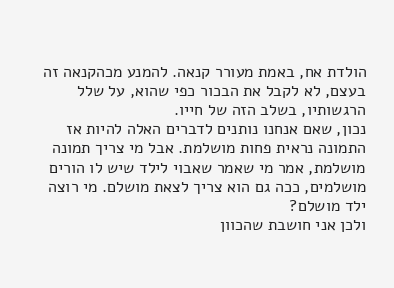הולדת אח, באמת מעורר קנאה. להמנע מכהקנאה זה בעצם, לא לקבל את הבכור כפי שהוא, על שלל הרגשותיו, בשלב הזה של חייו.
נכון, שאם אנחנו נותנים לדברים האלה להיות אז התמונה נראית פחות מושלמת. אבל מי צריך תמונה מושלמת, אמר מי שאמר שאבוי לילד שיש לו הורים מושלמים, ככה גם הוא צריך לצאת מושלם. מי רוצה ילד מושלם?
ולכן אני חושבת שהכוון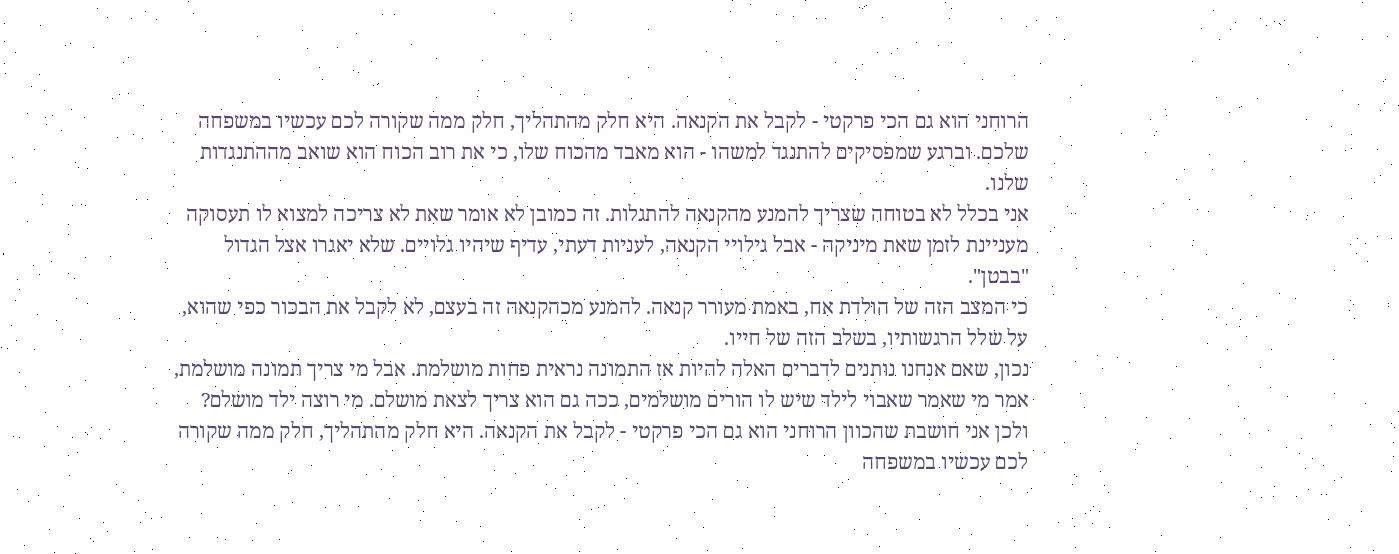הרוחני הוא גם הכי פרקטי - לקבל את הקנאה. היא חלק מהתהליך, חלק ממה שקורה לכם עכשיו במשפחה שלכם. וברגע שמפסיקים להתנגד למשהו - הוא מאבד מהכוח שלו, כי את רוב הכוח הוא שואב מההתנגדות שלנו.
אני בכלל לא בטוחה שצריך להמנע מהקנאה להתגלות. זה כמובן לא אומר שאת לא צריכה למצוא לו תעסוקה מעניינת לזמן שאת מיניקה - אבל גילויי הקנאה, לעניות דעתי, עדיף שיהיו גלויים. שלא יאגרו אצל הגדול "בבטן".
כי המצב הזה של הולדת אח, באמת מעורר קנאה. להמנע מכהקנאה זה בעצם, לא לקבל את הבכור כפי שהוא, על שלל הרגשותיו, בשלב הזה של חייו.
נכון, שאם אנחנו נותנים לדברים האלה להיות אז התמונה נראית פחות מושלמת. אבל מי צריך תמונה מושלמת, אמר מי שאמר שאבוי לילד שיש לו הורים מושלמים, ככה גם הוא צריך לצאת מושלם. מי רוצה ילד מושלם?
ולכן אני חושבת שהכוון הרוחני הוא גם הכי פרקטי - לקבל את הקנאה. היא חלק מהתהליך, חלק ממה שקורה לכם עכשיו במשפחה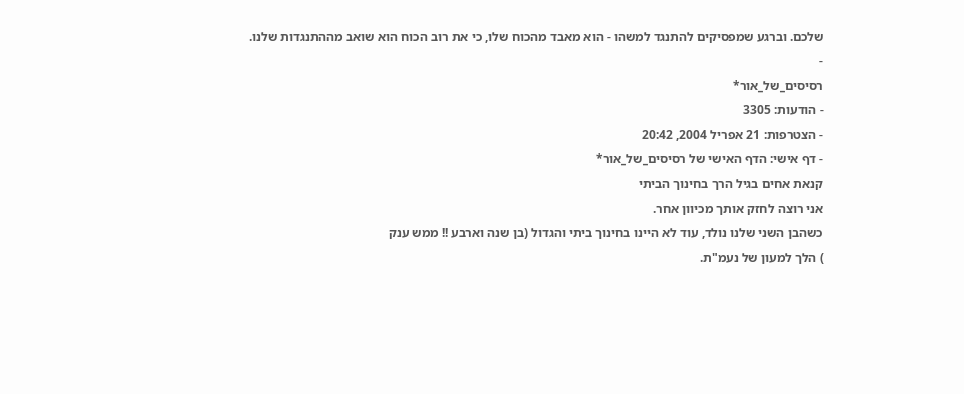שלכם. וברגע שמפסיקים להתנגד למשהו - הוא מאבד מהכוח שלו, כי את רוב הכוח הוא שואב מההתנגדות שלנו.
-
רסיסים_של_אור*
- הודעות: 3305
- הצטרפות: 21 אפריל 2004, 20:42
- דף אישי: הדף האישי של רסיסים_של_אור*
קנאת אחים בגיל הרך בחינוך הביתי
אני רוצה לחזק אותך מכיוון אחר.
כשהבן השני שלנו נולד, עוד לא היינו בחינוך ביתי והגדול (בן שנה וארבע !! ממש ענק
) הלך למעון של נעמ"ת.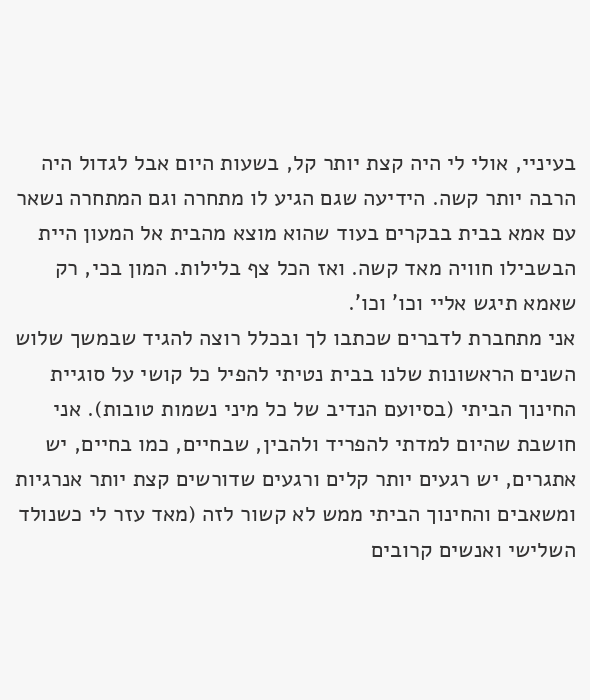בעיניי, אולי לי היה קצת יותר קל, בשעות היום אבל לגדול היה הרבה יותר קשה. הידיעה שגם הגיע לו מתחרה וגם המתחרה נשאר עם אמא בבית בבקרים בעוד שהוא מוצא מהבית אל המעון היית הבשבילו חוויה מאד קשה. ואז הכל צף בלילות. המון בכי, רק שאמא תיגש אליי וכו' וכו'.
אני מתחברת לדברים שכתבו לך ובכלל רוצה להגיד שבמשך שלוש השנים הראשונות שלנו בבית נטיתי להפיל כל קושי על סוגיית החינוך הביתי (בסיועם הנדיב של כל מיני נשמות טובות). אני חושבת שהיום למדתי להפריד ולהבין, שבחיים, כמו בחיים, יש אתגרים, יש רגעים יותר קלים ורגעים שדורשים קצת יותר אנרגיות ומשאבים והחינוך הביתי ממש לא קשור לזה (מאד עזר לי כשנולד השלישי ואנשים קרובים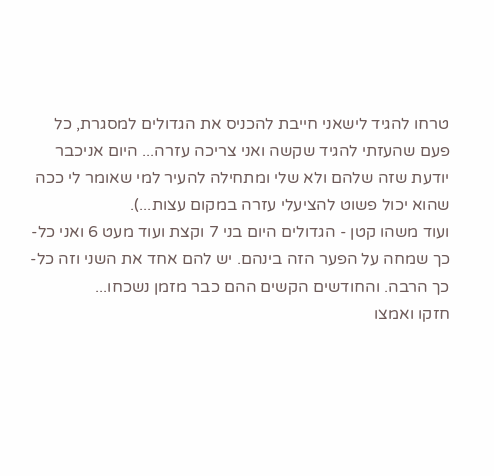טרחו להגיד לישאני חייבת להכניס את הגדולים למסגרת, כל פעם שהעזתי להגיד שקשה ואני צריכה עזרה... היום אניכבר יודעת שזה שלהם ולא שלי ומתחילה להעיר למי שאומר לי ככה שהוא יכול פשוט להציעלי עזרה במקום עצות...).
ועוד משהו קטן - הגדולים היום בני 7 וקצת ועוד מעט 6 ואני כל-כך שמחה על הפער הזה בינהם. יש להם אחד את השני וזה כל-כך הרבה. והחודשים הקשים ההם כבר מזמן נשכחו...
חזקו ואמצו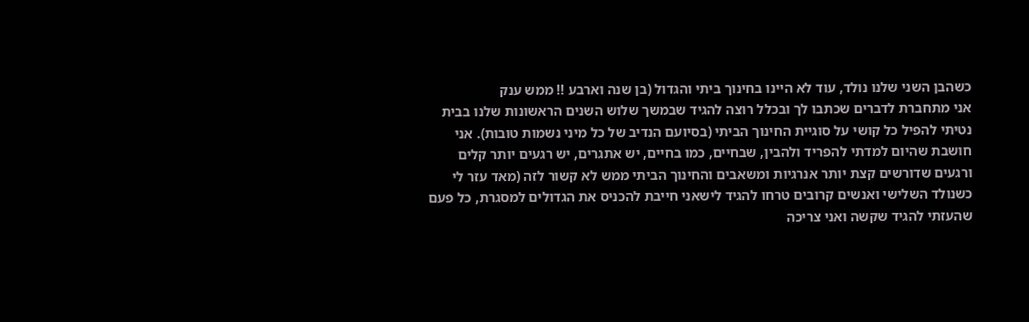כשהבן השני שלנו נולד, עוד לא היינו בחינוך ביתי והגדול (בן שנה וארבע !! ממש ענק
אני מתחברת לדברים שכתבו לך ובכלל רוצה להגיד שבמשך שלוש השנים הראשונות שלנו בבית נטיתי להפיל כל קושי על סוגיית החינוך הביתי (בסיועם הנדיב של כל מיני נשמות טובות). אני חושבת שהיום למדתי להפריד ולהבין, שבחיים, כמו בחיים, יש אתגרים, יש רגעים יותר קלים ורגעים שדורשים קצת יותר אנרגיות ומשאבים והחינוך הביתי ממש לא קשור לזה (מאד עזר לי כשנולד השלישי ואנשים קרובים טרחו להגיד לישאני חייבת להכניס את הגדולים למסגרת, כל פעם שהעזתי להגיד שקשה ואני צריכה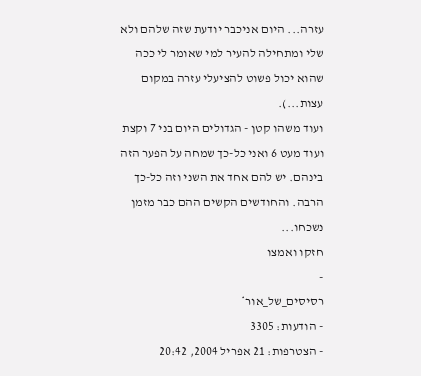עזרה... היום אניכבר יודעת שזה שלהם ולא שלי ומתחילה להעיר למי שאומר לי ככה שהוא יכול פשוט להציעלי עזרה במקום עצות...).
ועוד משהו קטן - הגדולים היום בני 7 וקצת ועוד מעט 6 ואני כל-כך שמחה על הפער הזה בינהם. יש להם אחד את השני וזה כל-כך הרבה. והחודשים הקשים ההם כבר מזמן נשכחו...
חזקו ואמצו
-
רסיסים_של_אור*
- הודעות: 3305
- הצטרפות: 21 אפריל 2004, 20:42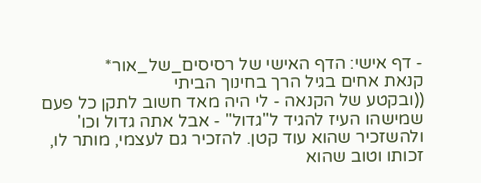- דף אישי: הדף האישי של רסיסים_של_אור*
קנאת אחים בגיל הרך בחינוך הביתי
((ובקטע של הקנאה - לי היה מאד חשוב לתקן כל פעם שמישהו העיז להגיד ל"גדול" - אבל אתה גדול וכו' ולהשזכיר שהוא עוד קטן. להזכיר גם לעצמי, מותר לו, זכותו וטוב שהוא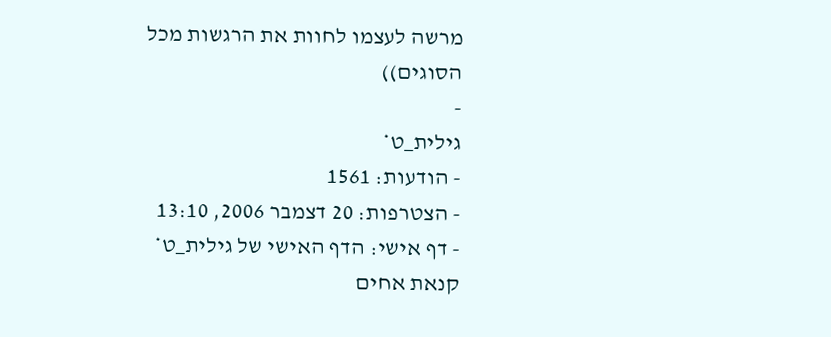מרשה לעצמו לחוות את הרגשות מכל הסוגים))
-
גילית_ט*
- הודעות: 1561
- הצטרפות: 20 דצמבר 2006, 13:10
- דף אישי: הדף האישי של גילית_ט*
קנאת אחים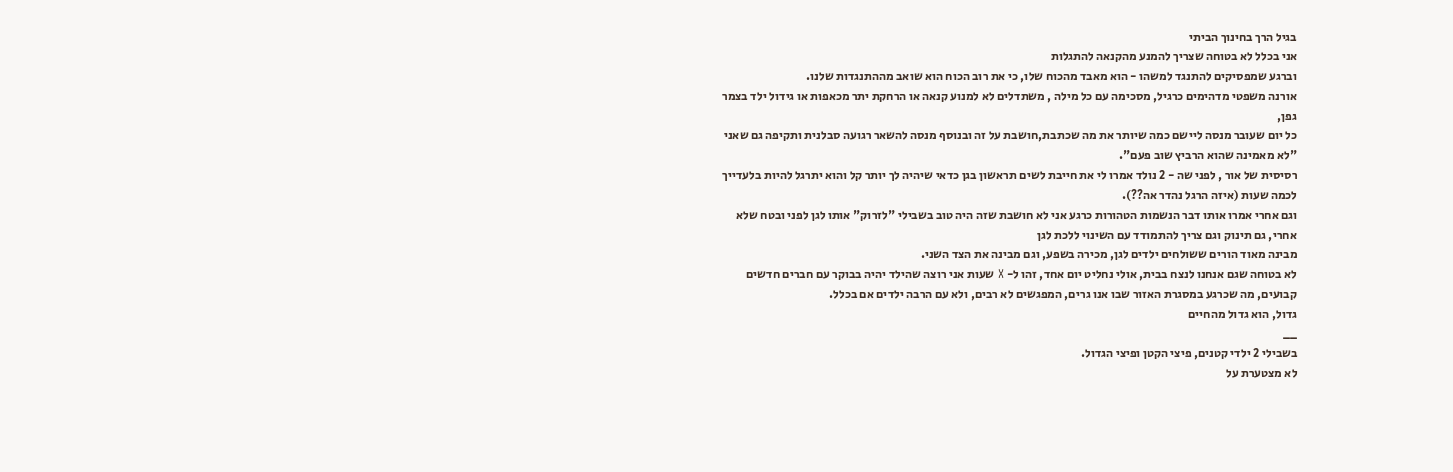בגיל הרך בחינוך הביתי
אני בכלל לא בטוחה שצריך להמנע מהקנאה להתגלות
וברגע שמפסיקים להתנגד למשהו - הוא מאבד מהכוח שלו, כי את רוב הכוח הוא שואב מההתנגדות שלנו.
אורנה משפטי מדהימים כרגיל, מסכימה עם כל מילה , משתדלים לא למנוע קנאה או הרחקת יתר מכאפות או גידול ילד בצמר גפן,
כל יום שעובר מנסה ליישם כמה שיותר את מה שכתבת,חושבת על זה ובנוסף מנסה להשאר רגועה סבלנית ותקיפה גם שאני "לא מאמינה שהוא הרביץ שוב פעם".
רסיסית של אור , לפני שה - 2 נולד אמרו לי את חייבת לשים תראשון בגן כדאי שיהיה לך יותר קל והוא יתרגל להיות בלעדייך לכמה שעות (איזה הרגל נהדר אה??).
וגם אחרי אמרו אותו דבר הנשמות הטהורות כרגע אני לא חושבת שזה היה טוב בשבילי "לזרוק" אותו לגן לפני ובטח שלא אחרי, גם תינוק וגם צריך להתמודד עם השינוי ללכת לגן
מבינה מאוד הורים ששולחים ילדים לגן, מכירה בשפע, וגם מבינה את הצד השני.
לא בטוחה שגם אנחנו לנצח בבית, אולי נחליט יום אחד, זהו ל- X שעות אני רוצה שהילד יהיה בבוקר עם חברים חדשים קבועים, מה שכרגע במסגרת האזור שבו אנו גרים, המפגשים לא רבים, ולא עם הרבה ילדים אם בכלל.
גדול, הוא גדול מהחיים
__
בשבילי 2 ילדי קטנים, פיצי הקטן ופיצי הגדול.
לא מצטערת על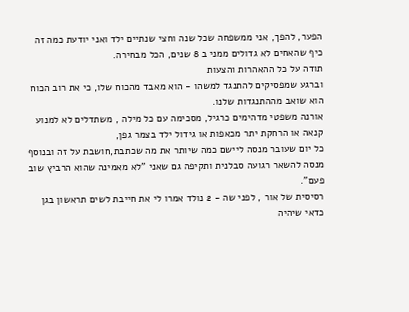הפער, להפך, אני ממשפחה שכל שנה וחצי שנתיים ילד ואני יודעת כמה זה כיף שהאחים לא גדולים ממני ב 8 שנים, הכל מבחירה.
תודה על כל ההאהרות והצעות
וברגע שמפסיקים להתנגד למשהו - הוא מאבד מהכוח שלו, כי את רוב הכוח הוא שואב מההתנגדות שלנו.
אורנה משפטי מדהימים כרגיל, מסכימה עם כל מילה , משתדלים לא למנוע קנאה או הרחקת יתר מכאפות או גידול ילד בצמר גפן,
כל יום שעובר מנסה ליישם כמה שיותר את מה שכתבת,חושבת על זה ובנוסף מנסה להשאר רגועה סבלנית ותקיפה גם שאני "לא מאמינה שהוא הרביץ שוב פעם".
רסיסית של אור , לפני שה - 2 נולד אמרו לי את חייבת לשים תראשון בגן כדאי שיהיה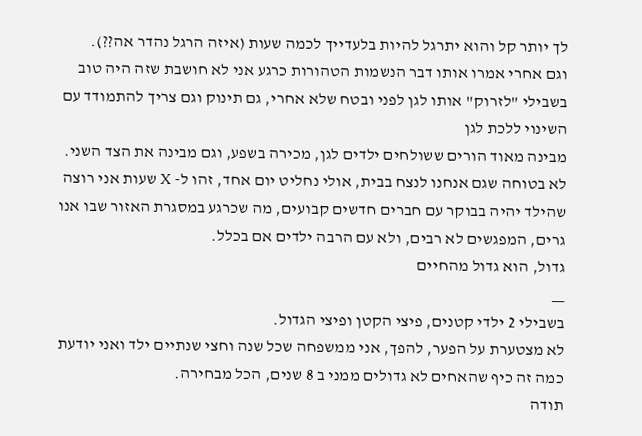לך יותר קל והוא יתרגל להיות בלעדייך לכמה שעות (איזה הרגל נהדר אה??).
וגם אחרי אמרו אותו דבר הנשמות הטהורות כרגע אני לא חושבת שזה היה טוב בשבילי "לזרוק" אותו לגן לפני ובטח שלא אחרי, גם תינוק וגם צריך להתמודד עם השינוי ללכת לגן
מבינה מאוד הורים ששולחים ילדים לגן, מכירה בשפע, וגם מבינה את הצד השני.
לא בטוחה שגם אנחנו לנצח בבית, אולי נחליט יום אחד, זהו ל- X שעות אני רוצה שהילד יהיה בבוקר עם חברים חדשים קבועים, מה שכרגע במסגרת האזור שבו אנו גרים, המפגשים לא רבים, ולא עם הרבה ילדים אם בכלל.
גדול, הוא גדול מהחיים
__
בשבילי 2 ילדי קטנים, פיצי הקטן ופיצי הגדול.
לא מצטערת על הפער, להפך, אני ממשפחה שכל שנה וחצי שנתיים ילד ואני יודעת כמה זה כיף שהאחים לא גדולים ממני ב 8 שנים, הכל מבחירה.
תודה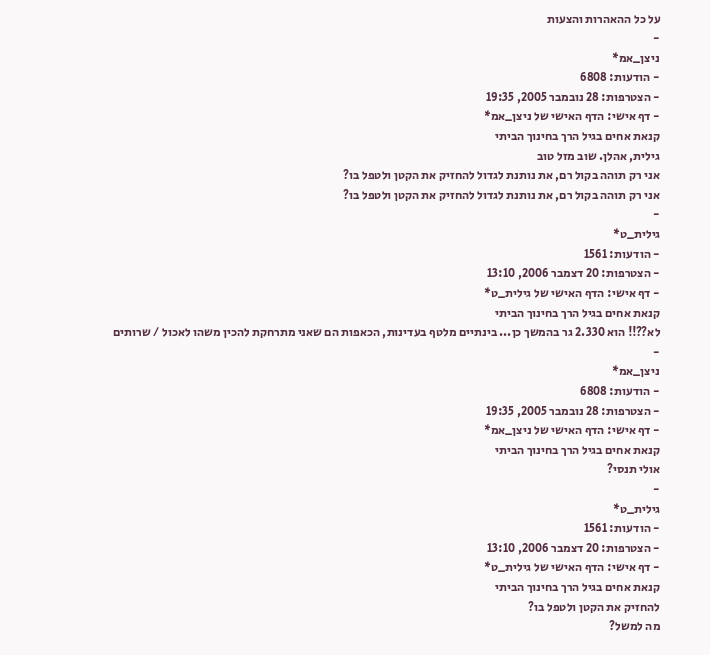על כל ההאהרות והצעות
-
ניצן_אמ*
- הודעות: 6808
- הצטרפות: 28 נובמבר 2005, 19:35
- דף אישי: הדף האישי של ניצן_אמ*
קנאת אחים בגיל הרך בחינוך הביתי
גילית, אהלן. שוב מזל טוב
אני רק תוהה בקול רם, את נותנת לגדול להחזיק את הקטן ולטפל בו?
אני רק תוהה בקול רם, את נותנת לגדול להחזיק את הקטן ולטפל בו?
-
גילית_ט*
- הודעות: 1561
- הצטרפות: 20 דצמבר 2006, 13:10
- דף אישי: הדף האישי של גילית_ט*
קנאת אחים בגיל הרך בחינוך הביתי
לא??!! הוא 2.330 גר בהמשך כן... בינתיים מלטף בעדינות, הכאפות הם שאני מתרחקת להכין משהו לאכול / שרותים
-
ניצן_אמ*
- הודעות: 6808
- הצטרפות: 28 נובמבר 2005, 19:35
- דף אישי: הדף האישי של ניצן_אמ*
קנאת אחים בגיל הרך בחינוך הביתי
אולי תנסי?
-
גילית_ט*
- הודעות: 1561
- הצטרפות: 20 דצמבר 2006, 13:10
- דף אישי: הדף האישי של גילית_ט*
קנאת אחים בגיל הרך בחינוך הביתי
להחזיק את הקטן ולטפל בו?
מה למשל?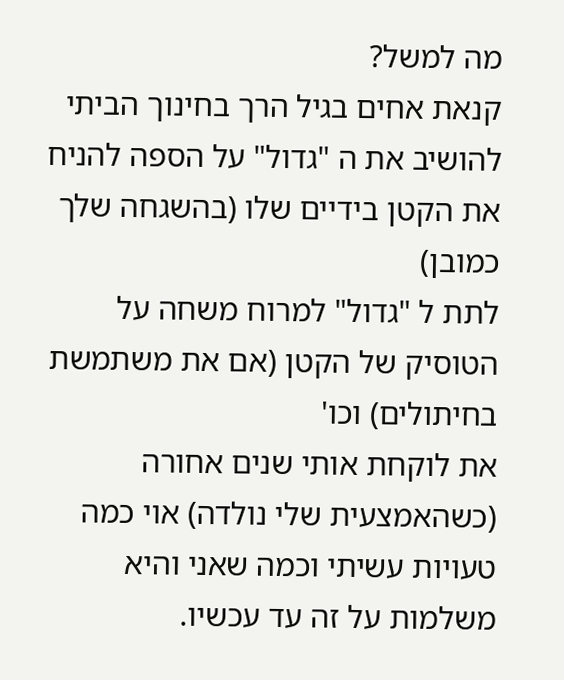מה למשל?
קנאת אחים בגיל הרך בחינוך הביתי
להושיב את ה "גדול" על הספה להניח את הקטן בידיים שלו (בהשגחה שלך כמובן)
לתת ל "גדול" למרוח משחה על הטוסיק של הקטן (אם את משתמשת בחיתולים) וכו'
את לוקחת אותי שנים אחורה (כשהאמצעית שלי נולדה) אוי כמה טעויות עשיתי וכמה שאני והיא משלמות על זה עד עכשיו.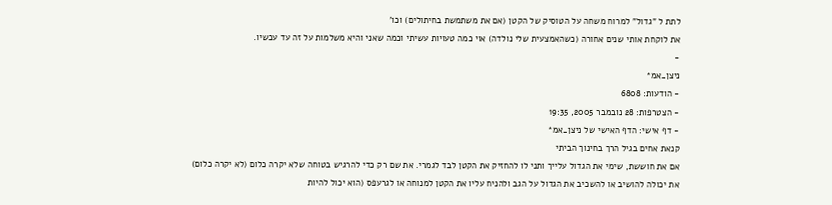לתת ל "גדול" למרוח משחה על הטוסיק של הקטן (אם את משתמשת בחיתולים) וכו'
את לוקחת אותי שנים אחורה (כשהאמצעית שלי נולדה) אוי כמה טעויות עשיתי וכמה שאני והיא משלמות על זה עד עכשיו.
-
ניצן_אמ*
- הודעות: 6808
- הצטרפות: 28 נובמבר 2005, 19:35
- דף אישי: הדף האישי של ניצן_אמ*
קנאת אחים בגיל הרך בחינוך הביתי
אם את חוששת, שימי את הגדול עלייך ותני לו להחזיק את הקטן לבד לגמרי. את שם רק כדי להרגיש בטוחה שלא יקרה כלום (לא יקרה כלום)
את יכולה להושיב או להשכיב את הגדול על הגב ולהניח עליו את הקטן למנוחה או לגרעפס (הוא יכול להיות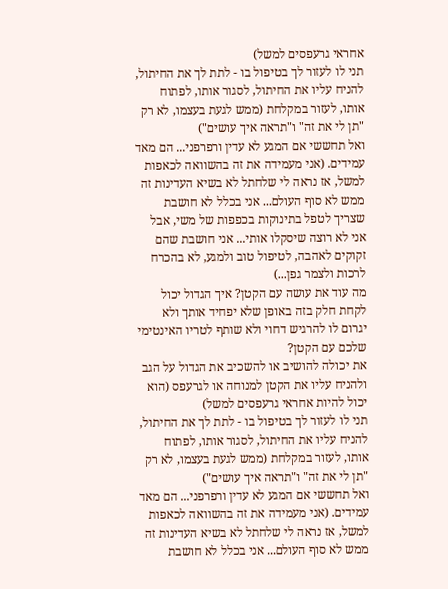אחראי גרעפסים למשל)
תני לו לעזור לך בטיפול בו - לתת לך את החיתול, להניח עליו את החיתול, לסגור אותו, לפתוח אותו, לעזור במקלחת (ממש לגעת בעצמו, לא רק "תן לי את זה" ו"תראה איך עושים")
ואל תחששי אם המגע לא עדין ורפרפני... הם מאד עמידים. (אני מעמידה את זה בהשוואה לכאפות למשל, אז נראה לי שלחתל לא בשיא העדינות זה ממש לא סוף העולם... אני בכלל לא חושבת שצריך לטפל בתינוקות בכפפות של משי, אבל אני לא רוצה שיסקלו אותי... אני חושבת שהם זקוקים לאהבה, לטיפול טוב ולמגע, לא בהכרח לרכות ולצמר גפן...)
מה עוד את עושה עם הקטן? איך הגדול יכול לקחת חלק בזה באופן שלא יפחיד אותך ולא יגרום לו להרגיש דחוי ולא שותף לטריו האינטימי שלכם עם הקטן?
את יכולה להושיב או להשכיב את הגדול על הגב ולהניח עליו את הקטן למנוחה או לגרעפס (הוא יכול להיות אחראי גרעפסים למשל)
תני לו לעזור לך בטיפול בו - לתת לך את החיתול, להניח עליו את החיתול, לסגור אותו, לפתוח אותו, לעזור במקלחת (ממש לגעת בעצמו, לא רק "תן לי את זה" ו"תראה איך עושים")
ואל תחששי אם המגע לא עדין ורפרפני... הם מאד עמידים. (אני מעמידה את זה בהשוואה לכאפות למשל, אז נראה לי שלחתל לא בשיא העדינות זה ממש לא סוף העולם... אני בכלל לא חושבת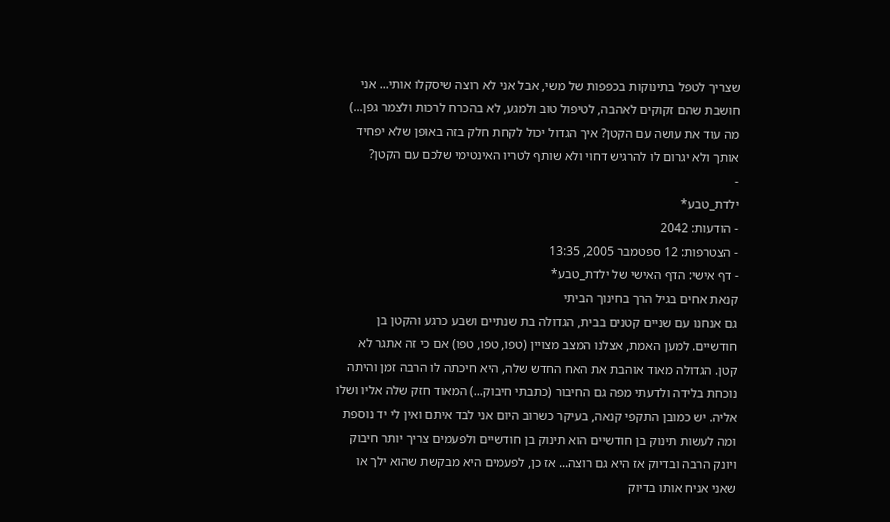שצריך לטפל בתינוקות בכפפות של משי, אבל אני לא רוצה שיסקלו אותי... אני חושבת שהם זקוקים לאהבה, לטיפול טוב ולמגע, לא בהכרח לרכות ולצמר גפן...)
מה עוד את עושה עם הקטן? איך הגדול יכול לקחת חלק בזה באופן שלא יפחיד אותך ולא יגרום לו להרגיש דחוי ולא שותף לטריו האינטימי שלכם עם הקטן?
-
ילדת_טבע*
- הודעות: 2042
- הצטרפות: 12 ספטמבר 2005, 13:35
- דף אישי: הדף האישי של ילדת_טבע*
קנאת אחים בגיל הרך בחינוך הביתי
גם אנחנו עם שניים קטנים בבית, הגדולה בת שנתיים ושבע כרגע והקטן בן חודשיים. למען האמת, אצלנו המצב מצויין (טפו, טפו, טפו) אם כי זה אתגר לא קטן. הגדולה מאוד אוהבת את האח החדש שלה, היא חיכתה לו הרבה זמן והיתה נוכחת בלידה ולדעתי מפה גם החיבור (כתבתי חיבוק...) המאוד חזק שלה אליו ושלו אליה. יש כמובן התקפי קנאה, בעיקר כשרוב היום אני לבד איתם ואין לי יד נוספת ומה לעשות תינוק בן חודשיים הוא תינוק בן חודשיים ולפעמים צריך יותר חיבוק ויונק הרבה ובדיוק אז היא גם רוצה... אז כן, לפעמים היא מבקשת שהוא ילך או שאני אניח אותו בדיוק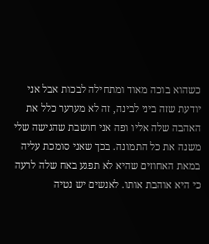כשהוא בוכה מאוד ומתחילה לבכות אבל אני יודעת שזה ביני לבינה, זה לא מערער כלל את האהבה שלה אליו ופה אני חושבת שהגישה שלי משנה את כל התמונה. בכך שאני סומכת עליה במאת האחוזים שהיא לא תפגע באח שלה לרעה כי היא אוהבת אותו. לאנשים יש נטיה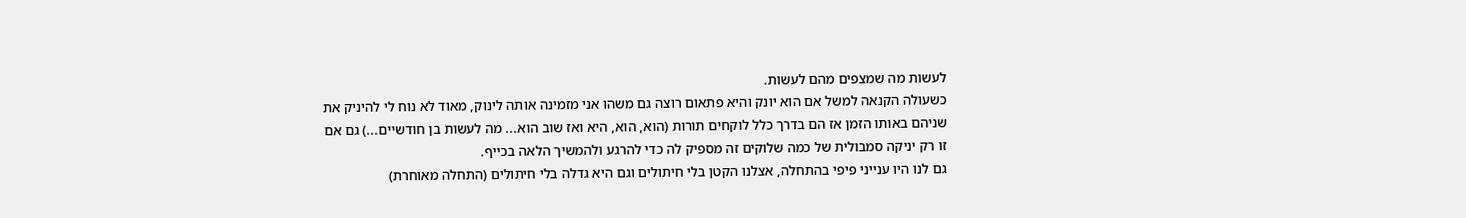לעשות מה שמצפים מהם לעשות.
כשעולה הקנאה למשל אם הוא יונק והיא פתאום רוצה גם משהו אני מזמינה אותה לינוק, מאוד לא נוח לי להיניק את שניהם באותו הזמן אז הם בדרך כלל לוקחים תורות (הוא, הוא, היא ואז שוב הוא... מה לעשות בן חודשיים...) גם אם זו רק יניקה סמבולית של כמה שלוקים זה מספיק לה כדי להרגע ולהמשיך הלאה בכייף.
גם לנו היו ענייני פיפי בהתחלה, אצלנו הקטן בלי חיתולים וגם היא גדלה בלי חיתולים (התחלה מאוחרת)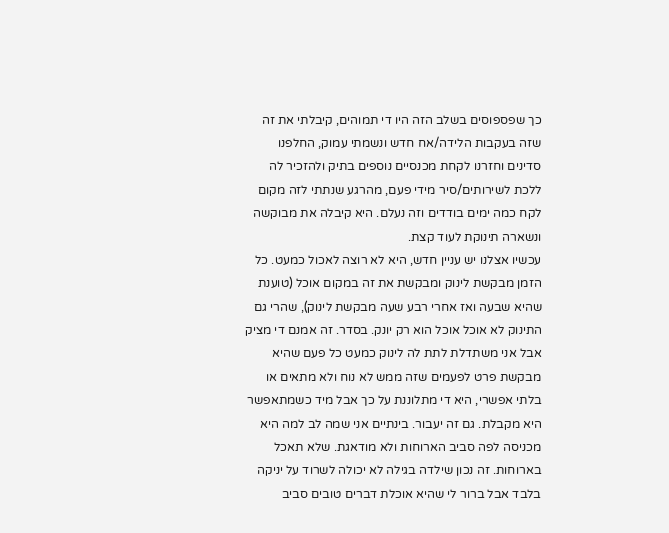כך שפספוסים בשלב הזה היו די תמוהים, קיבלתי את זה שזה בעקבות הלידה/אח חדש ונשמתי עמוק, החלפנו סדינים וחזרנו לקחת מכנסיים נוספים בתיק ולהזכיר לה ללכת לשירותים/סיר מידי פעם, מהרגע שנתתי לזה מקום לקח כמה ימים בודדים וזה נעלם. היא קיבלה את מבוקשה ונשארה תינוקת לעוד קצת.
עכשיו אצלנו יש עניין חדש, היא לא רוצה לאכול כמעט. כל הזמן מבקשת לינוק ומבקשת את זה במקום אוכל (טוענת שהיא שבעה ואז אחרי רבע שעה מבקשת לינוק), שהרי גם התינוק לא אוכל אוכל הוא רק יונק. בסדר. זה אמנם די מציק אבל אני משתדלת לתת לה לינוק כמעט כל פעם שהיא מבקשת פרט לפעמים שזה ממש לא נוח ולא מתאים או בלתי אפשרי, היא די מתלוננת על כך אבל מיד כשמתאפשר היא מקבלת. גם זה יעבור. בינתיים אני שמה לב למה היא מכניסה לפה סביב הארוחות ולא מודאגת. שלא תאכל בארוחות. זה נכון שילדה בגילה לא יכולה לשרוד על יניקה בלבד אבל ברור לי שהיא אוכלת דברים טובים סביב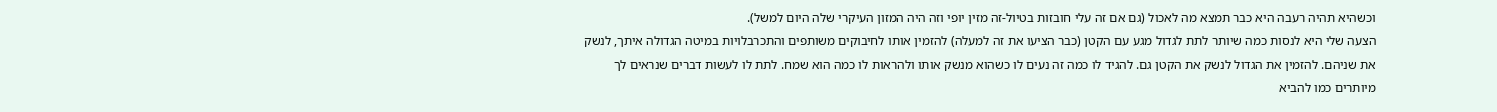וכשהיא תהיה רעבה היא כבר תמצא מה לאכול (גם אם זה עלי חובזות בטיול-זה מזין יופי וזה היה המזון העיקרי שלה היום למשל).
הצעה שלי היא לנסות כמה שיותר לתת לגדול מגע עם הקטן (כבר הציעו את זה למעלה) להזמין אותו לחיבוקים משותפים והתכרבלויות במיטה הגדולה איתך, לנשק את שניהם. להזמין את הגדול לנשק את הקטן גם. להגיד לו כמה זה נעים לו כשהוא מנשק אותו ולהראות לו כמה הוא שמח. לתת לו לעשות דברים שנראים לך מיותרים כמו להביא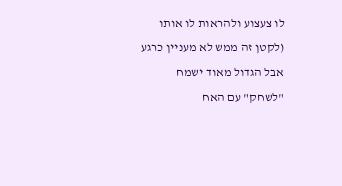לו צעצוע ולהראות לו אותו (לקטן זה ממש לא מעניין כרגע אבל הגדול מאוד ישמח "לשחק" עם האח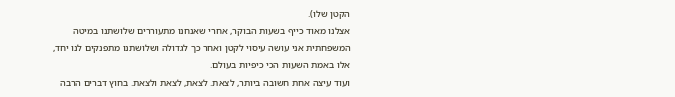הקטן שלו).
אצלנו מאוד כייף בשעות הבוקר, אחרי שאנחנו מתעוררים שלושתנו במיטה המשפחתית אני עושה עיסוי לקטן ואחר כך לגדולה ושלושתנו מתפנקים לנו יחד, אלו באמת השעות הכי כיפיות בעולם.
ועוד עיצה אחת חשובה ביותר, לצאת. לצאת, לצאת ולצאת. בחוץ דברים הרבה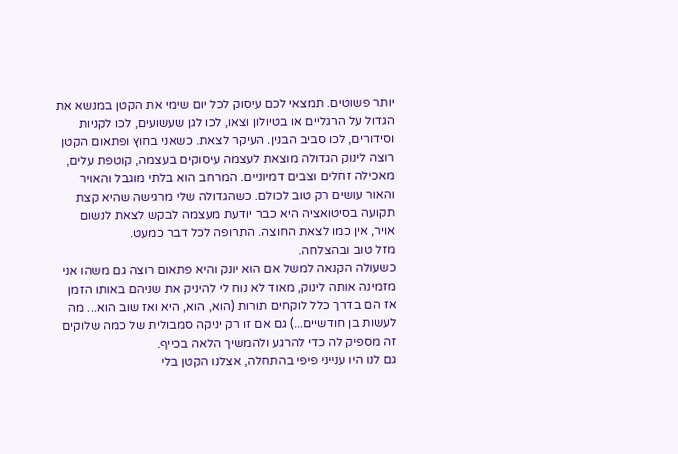יותר פשוטים. תמצאי לכם עיסוק לכל יום שימי את הקטן במנשא את הגדול על הרגליים או בטיולון וצאו, לכו לגן שעשועים, לכו לקניות וסידורים, לכו סביב הבנין. העיקר לצאת. כשאני בחוץ ופתאום הקטן רוצה לינוק הגדולה מוצאת לעצמה עיסוקים בעצמה, קוטפת עלים, מאכילה זחלים וצבים דמיוניים. המרחב הוא בלתי מוגבל והאויר והאור עושים רק טוב לכולם. כשהגדולה שלי מרגישה שהיא קצת תקועה בסיטואציה היא כבר יודעת מעצמה לבקש לצאת לנשום אויר, אין כמו לצאת החוצה. התרופה לכל דבר כמעט.
מזל טוב ובהצלחה.
כשעולה הקנאה למשל אם הוא יונק והיא פתאום רוצה גם משהו אני מזמינה אותה לינוק, מאוד לא נוח לי להיניק את שניהם באותו הזמן אז הם בדרך כלל לוקחים תורות (הוא, הוא, היא ואז שוב הוא... מה לעשות בן חודשיים...) גם אם זו רק יניקה סמבולית של כמה שלוקים זה מספיק לה כדי להרגע ולהמשיך הלאה בכייף.
גם לנו היו ענייני פיפי בהתחלה, אצלנו הקטן בלי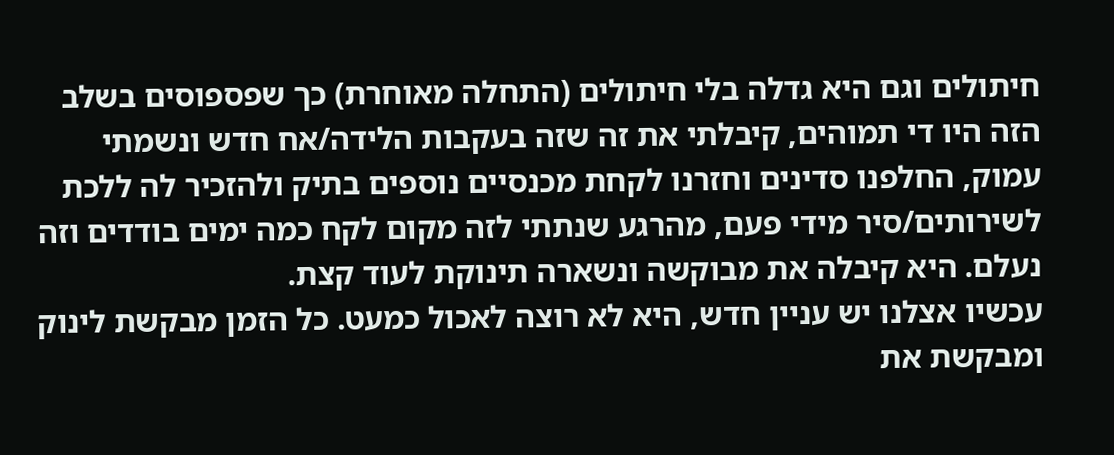חיתולים וגם היא גדלה בלי חיתולים (התחלה מאוחרת) כך שפספוסים בשלב הזה היו די תמוהים, קיבלתי את זה שזה בעקבות הלידה/אח חדש ונשמתי עמוק, החלפנו סדינים וחזרנו לקחת מכנסיים נוספים בתיק ולהזכיר לה ללכת לשירותים/סיר מידי פעם, מהרגע שנתתי לזה מקום לקח כמה ימים בודדים וזה נעלם. היא קיבלה את מבוקשה ונשארה תינוקת לעוד קצת.
עכשיו אצלנו יש עניין חדש, היא לא רוצה לאכול כמעט. כל הזמן מבקשת לינוק ומבקשת את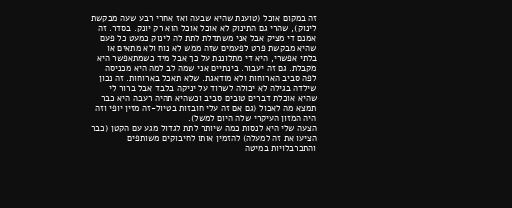זה במקום אוכל (טוענת שהיא שבעה ואז אחרי רבע שעה מבקשת לינוק), שהרי גם התינוק לא אוכל אוכל הוא רק יונק. בסדר. זה אמנם די מציק אבל אני משתדלת לתת לה לינוק כמעט כל פעם שהיא מבקשת פרט לפעמים שזה ממש לא נוח ולא מתאים או בלתי אפשרי, היא די מתלוננת על כך אבל מיד כשמתאפשר היא מקבלת. גם זה יעבור. בינתיים אני שמה לב למה היא מכניסה לפה סביב הארוחות ולא מודאגת. שלא תאכל בארוחות. זה נכון שילדה בגילה לא יכולה לשרוד על יניקה בלבד אבל ברור לי שהיא אוכלת דברים טובים סביב וכשהיא תהיה רעבה היא כבר תמצא מה לאכול (גם אם זה עלי חובזות בטיול-זה מזין יופי וזה היה המזון העיקרי שלה היום למשל).
הצעה שלי היא לנסות כמה שיותר לתת לגדול מגע עם הקטן (כבר הציעו את זה למעלה) להזמין אותו לחיבוקים משותפים והתכרבלויות במיטה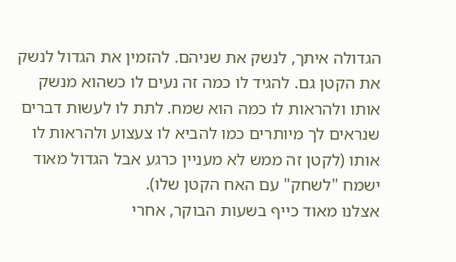הגדולה איתך, לנשק את שניהם. להזמין את הגדול לנשק את הקטן גם. להגיד לו כמה זה נעים לו כשהוא מנשק אותו ולהראות לו כמה הוא שמח. לתת לו לעשות דברים שנראים לך מיותרים כמו להביא לו צעצוע ולהראות לו אותו (לקטן זה ממש לא מעניין כרגע אבל הגדול מאוד ישמח "לשחק" עם האח הקטן שלו).
אצלנו מאוד כייף בשעות הבוקר, אחרי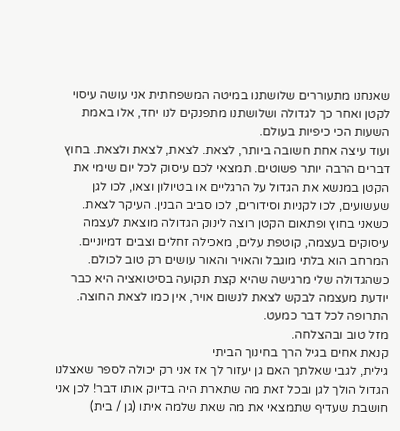שאנחנו מתעוררים שלושתנו במיטה המשפחתית אני עושה עיסוי לקטן ואחר כך לגדולה ושלושתנו מתפנקים לנו יחד, אלו באמת השעות הכי כיפיות בעולם.
ועוד עיצה אחת חשובה ביותר, לצאת. לצאת, לצאת ולצאת. בחוץ דברים הרבה יותר פשוטים. תמצאי לכם עיסוק לכל יום שימי את הקטן במנשא את הגדול על הרגליים או בטיולון וצאו, לכו לגן שעשועים, לכו לקניות וסידורים, לכו סביב הבנין. העיקר לצאת. כשאני בחוץ ופתאום הקטן רוצה לינוק הגדולה מוצאת לעצמה עיסוקים בעצמה, קוטפת עלים, מאכילה זחלים וצבים דמיוניים. המרחב הוא בלתי מוגבל והאויר והאור עושים רק טוב לכולם. כשהגדולה שלי מרגישה שהיא קצת תקועה בסיטואציה היא כבר יודעת מעצמה לבקש לצאת לנשום אויר, אין כמו לצאת החוצה. התרופה לכל דבר כמעט.
מזל טוב ובהצלחה.
קנאת אחים בגיל הרך בחינוך הביתי
גילית, לגבי שאלתך האם גן יעזור לך אז אני רק יכולה לספר שאצלנו הגדול הולך לגן ובכל זאת מה שתארת היה בדיוק אותו דבר! לכן אני חושבת שעדיף שתמצאי את מה שאת שלמה איתו (גן / בית)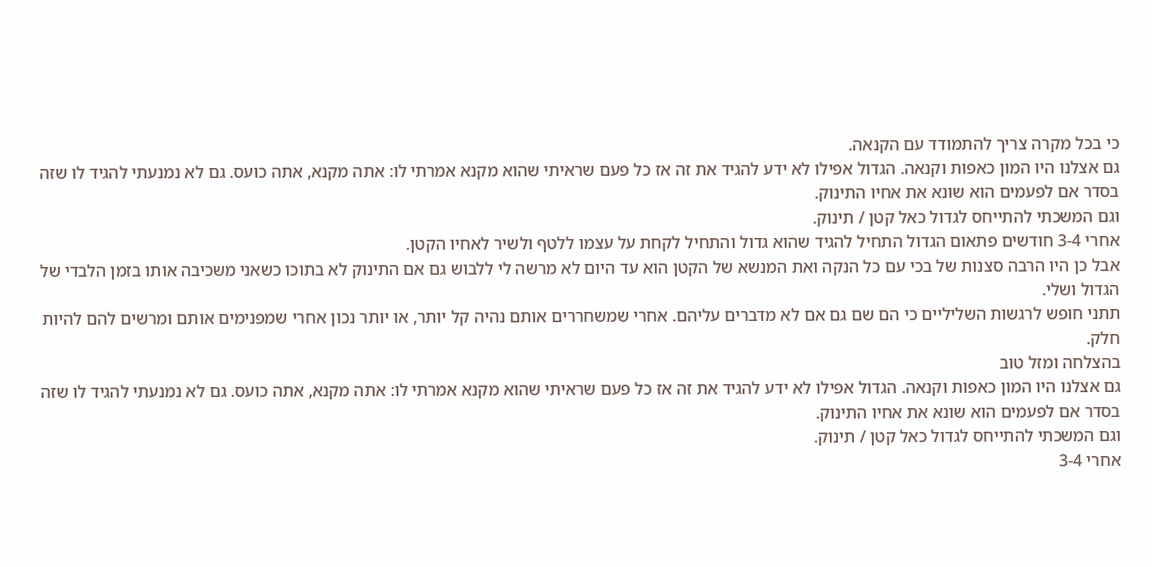כי בכל מקרה צריך להתמודד עם הקנאה.
גם אצלנו היו המון כאפות וקנאה. הגדול אפילו לא ידע להגיד את זה אז כל פעם שראיתי שהוא מקנא אמרתי לו: אתה מקנא, אתה כועס. גם לא נמנעתי להגיד לו שזה בסדר אם לפעמים הוא שונא את אחיו התינוק.
וגם המשכתי להתייחס לגדול כאל קטן / תינוק.
אחרי 3-4 חודשים פתאום הגדול התחיל להגיד שהוא גדול והתחיל לקחת על עצמו ללטף ולשיר לאחיו הקטן.
אבל כן היו הרבה סצנות של בכי עם כל הנקה ואת המנשא של הקטן הוא עד היום לא מרשה לי ללבוש גם אם התינוק לא בתוכו כשאני משכיבה אותו בזמן הלבדי של הגדול ושלי.
תתני חופש לרגשות השליליים כי הם שם גם אם לא מדברים עליהם. אחרי שמשחררים אותם נהיה קל יותר, או יותר נכון אחרי שמפנימים אותם ומרשים להם להיות חלק.
בהצלחה ומזל טוב
גם אצלנו היו המון כאפות וקנאה. הגדול אפילו לא ידע להגיד את זה אז כל פעם שראיתי שהוא מקנא אמרתי לו: אתה מקנא, אתה כועס. גם לא נמנעתי להגיד לו שזה בסדר אם לפעמים הוא שונא את אחיו התינוק.
וגם המשכתי להתייחס לגדול כאל קטן / תינוק.
אחרי 3-4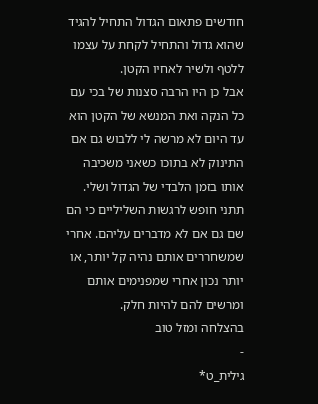חודשים פתאום הגדול התחיל להגיד שהוא גדול והתחיל לקחת על עצמו ללטף ולשיר לאחיו הקטן.
אבל כן היו הרבה סצנות של בכי עם כל הנקה ואת המנשא של הקטן הוא עד היום לא מרשה לי ללבוש גם אם התינוק לא בתוכו כשאני משכיבה אותו בזמן הלבדי של הגדול ושלי.
תתני חופש לרגשות השליליים כי הם שם גם אם לא מדברים עליהם. אחרי שמשחררים אותם נהיה קל יותר, או יותר נכון אחרי שמפנימים אותם ומרשים להם להיות חלק.
בהצלחה ומזל טוב
-
גילית_ט*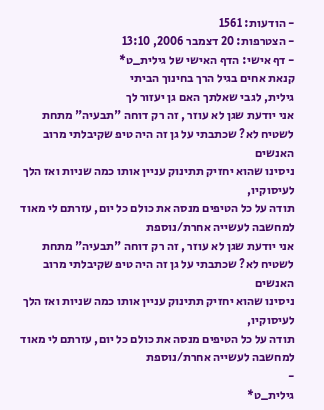- הודעות: 1561
- הצטרפות: 20 דצמבר 2006, 13:10
- דף אישי: הדף האישי של גילית_ט*
קנאת אחים בגיל הרך בחינוך הביתי
גילית, לגבי שאלתך האם גן יעזור לך
אני יודעת שגן לא עוזר , זה רק דוחה "תבעיה" מתחת לשטיח לא? שכתבתי על גן זה היה טיפ שקיבלתי מרוב האנשים
ניסינו שהוא יחזיק תתינוק עניין אותו כמה שניות ואז הלך לעיסוקיו,
תודה על כל הטיפים מנסה את כולם כל יום, עזרתם לי מאוד למחשבה לעשייה אחרת/נוספת
אני יודעת שגן לא עוזר , זה רק דוחה "תבעיה" מתחת לשטיח לא? שכתבתי על גן זה היה טיפ שקיבלתי מרוב האנשים
ניסינו שהוא יחזיק תתינוק עניין אותו כמה שניות ואז הלך לעיסוקיו,
תודה על כל הטיפים מנסה את כולם כל יום, עזרתם לי מאוד למחשבה לעשייה אחרת/נוספת
-
גילית_ט*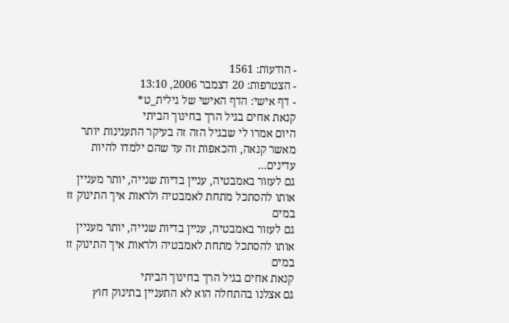- הודעות: 1561
- הצטרפות: 20 דצמבר 2006, 13:10
- דף אישי: הדף האישי של גילית_ט*
קנאת אחים בגיל הרך בחינוך הביתי
היום אמרו לי שבגיל הזה זה בעיקר התענינות יותר מאשר קנאה, והכאפות זה עד שהם ילמדו להיות עדינים...
גם לעזור באמבטיה, עניין בדיות שנייה, יותר מעניין אותו להסתכל מתחת לאמבטיה ולראות איך התינוק זז במים
גם לעזור באמבטיה, עניין בדיות שנייה, יותר מעניין אותו להסתכל מתחת לאמבטיה ולראות איך התינוק זז במים
קנאת אחים בגיל הרך בחינוך הביתי
גם אצלנו בהתחלה הוא לא התעניין בתינוק חוץ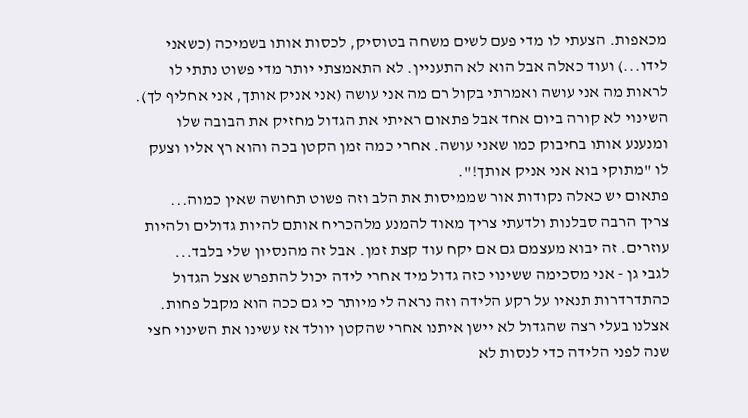מכאפות. הצעתי לו מדי פעם לשים משחה בטוסיק, לכסות אותו בשמיכה (כשאני לידו...) ועוד כאלה אבל הוא לא התעניין. לא התאמצתי יותר מדי פשוט נתתי לו לראות מה אני עושה ואמרתי בקול רם מה אני עושה (אני אניק אותך, אני אחליף לך).
השינוי לא קורה ביום אחד אבל פתאום ראיתי את הגדול מחזיק את הבובה שלו ומנענע אותו בחיבוק כמו שאני עושה. אחרי כמה זמן הקטן בכה והוא רץ אליו וצעק לו "מתוקי בוא אני אניק אותך!".
פתאום יש כאלה נקודות אור שממיסות את הלב וזה פשוט תחושה שאין כמוה...
צריך הרבה סבלנות ולדעתי צריך מאוד להמנע מלהכריח אותם להיות גדולים ולהיות עוזרים. זה יבוא מעצמם גם אם יקח עוד קצת זמן. אבל זה מהנסיון שלי בלבד...
לגבי גן - אני מסכימה ששינוי כזה גדול מיד אחרי לידה יכול להתפרש אצל הגדול כהתדרדרות תנאיו על רקע הלידה וזה נראה לי מיותר כי גם ככה הוא מקבל פחות.
אצלנו בעלי רצה שהגדול לא יישן איתנו אחרי שהקטן יוולד אז עשינו את השינוי חצי שנה לפני הלידה כדי לנסות לא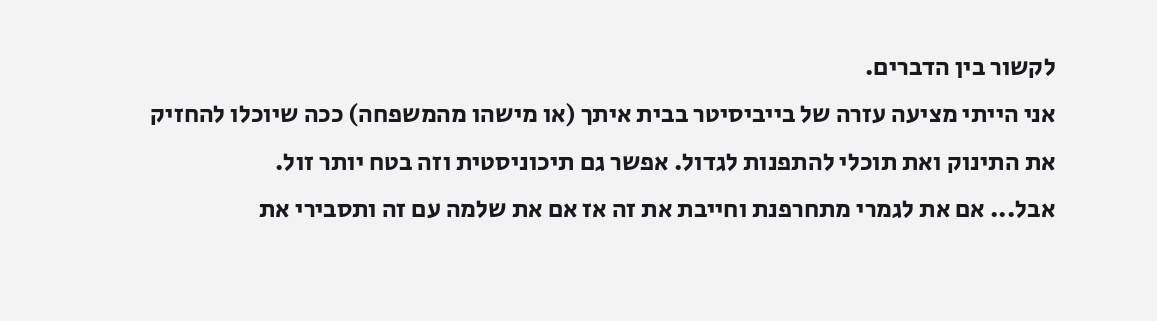לקשור בין הדברים.
אני הייתי מציעה עזרה של בייביסיטר בבית איתך (או מישהו מהמשפחה) ככה שיוכלו להחזיק את התינוק ואת תוכלי להתפנות לגדול. אפשר גם תיכוניסטית וזה בטח יותר זול.
אבל... אם את לגמרי מתחרפנת וחייבת את זה אז אם את שלמה עם זה ותסבירי את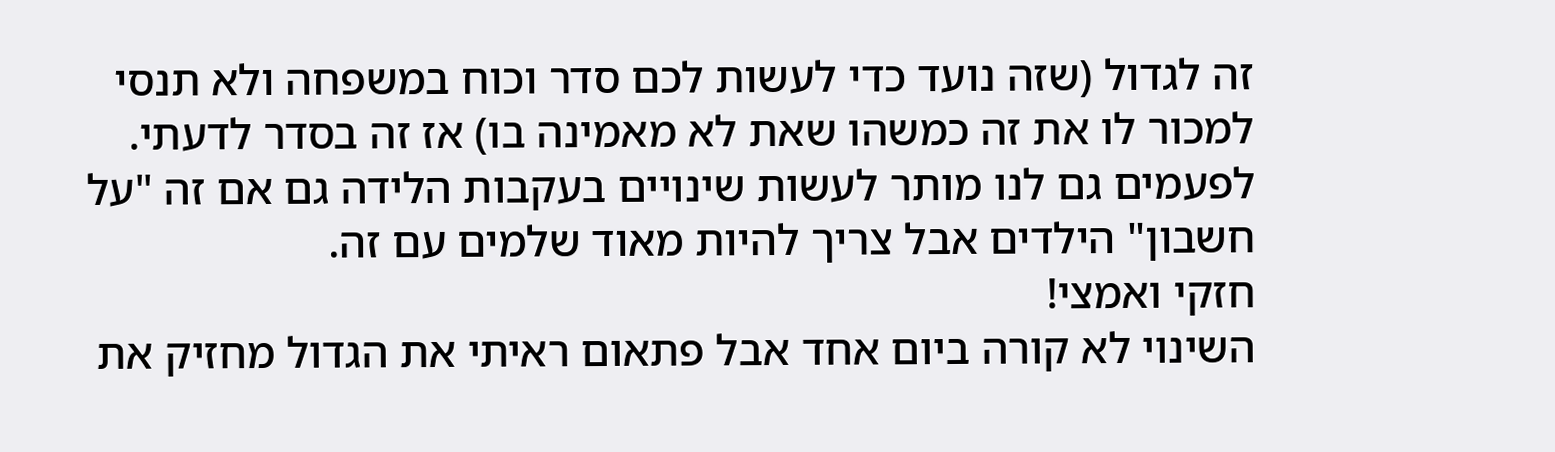זה לגדול (שזה נועד כדי לעשות לכם סדר וכוח במשפחה ולא תנסי למכור לו את זה כמשהו שאת לא מאמינה בו) אז זה בסדר לדעתי. לפעמים גם לנו מותר לעשות שינויים בעקבות הלידה גם אם זה "על חשבון" הילדים אבל צריך להיות מאוד שלמים עם זה.
חזקי ואמצי!
השינוי לא קורה ביום אחד אבל פתאום ראיתי את הגדול מחזיק את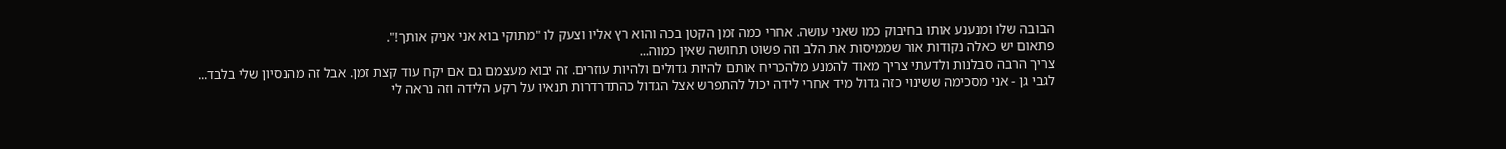הבובה שלו ומנענע אותו בחיבוק כמו שאני עושה. אחרי כמה זמן הקטן בכה והוא רץ אליו וצעק לו "מתוקי בוא אני אניק אותך!".
פתאום יש כאלה נקודות אור שממיסות את הלב וזה פשוט תחושה שאין כמוה...
צריך הרבה סבלנות ולדעתי צריך מאוד להמנע מלהכריח אותם להיות גדולים ולהיות עוזרים. זה יבוא מעצמם גם אם יקח עוד קצת זמן. אבל זה מהנסיון שלי בלבד...
לגבי גן - אני מסכימה ששינוי כזה גדול מיד אחרי לידה יכול להתפרש אצל הגדול כהתדרדרות תנאיו על רקע הלידה וזה נראה לי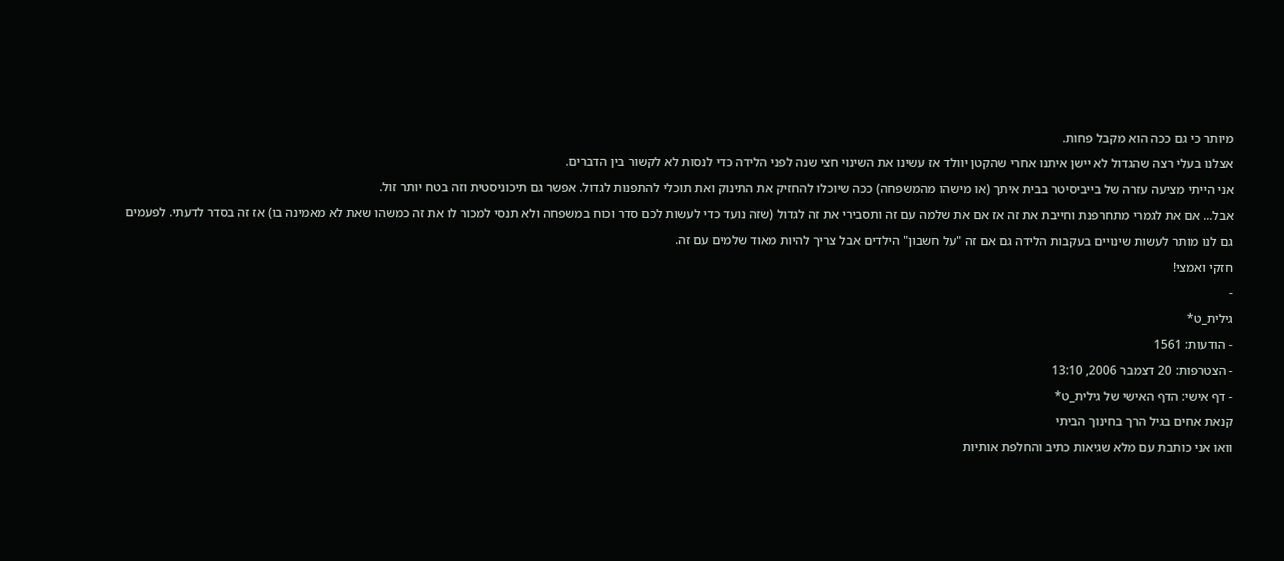מיותר כי גם ככה הוא מקבל פחות.
אצלנו בעלי רצה שהגדול לא יישן איתנו אחרי שהקטן יוולד אז עשינו את השינוי חצי שנה לפני הלידה כדי לנסות לא לקשור בין הדברים.
אני הייתי מציעה עזרה של בייביסיטר בבית איתך (או מישהו מהמשפחה) ככה שיוכלו להחזיק את התינוק ואת תוכלי להתפנות לגדול. אפשר גם תיכוניסטית וזה בטח יותר זול.
אבל... אם את לגמרי מתחרפנת וחייבת את זה אז אם את שלמה עם זה ותסבירי את זה לגדול (שזה נועד כדי לעשות לכם סדר וכוח במשפחה ולא תנסי למכור לו את זה כמשהו שאת לא מאמינה בו) אז זה בסדר לדעתי. לפעמים גם לנו מותר לעשות שינויים בעקבות הלידה גם אם זה "על חשבון" הילדים אבל צריך להיות מאוד שלמים עם זה.
חזקי ואמצי!
-
גילית_ט*
- הודעות: 1561
- הצטרפות: 20 דצמבר 2006, 13:10
- דף אישי: הדף האישי של גילית_ט*
קנאת אחים בגיל הרך בחינוך הביתי
וואו אני כותבת עם מלא שגיאות כתיב והחלפת אותיות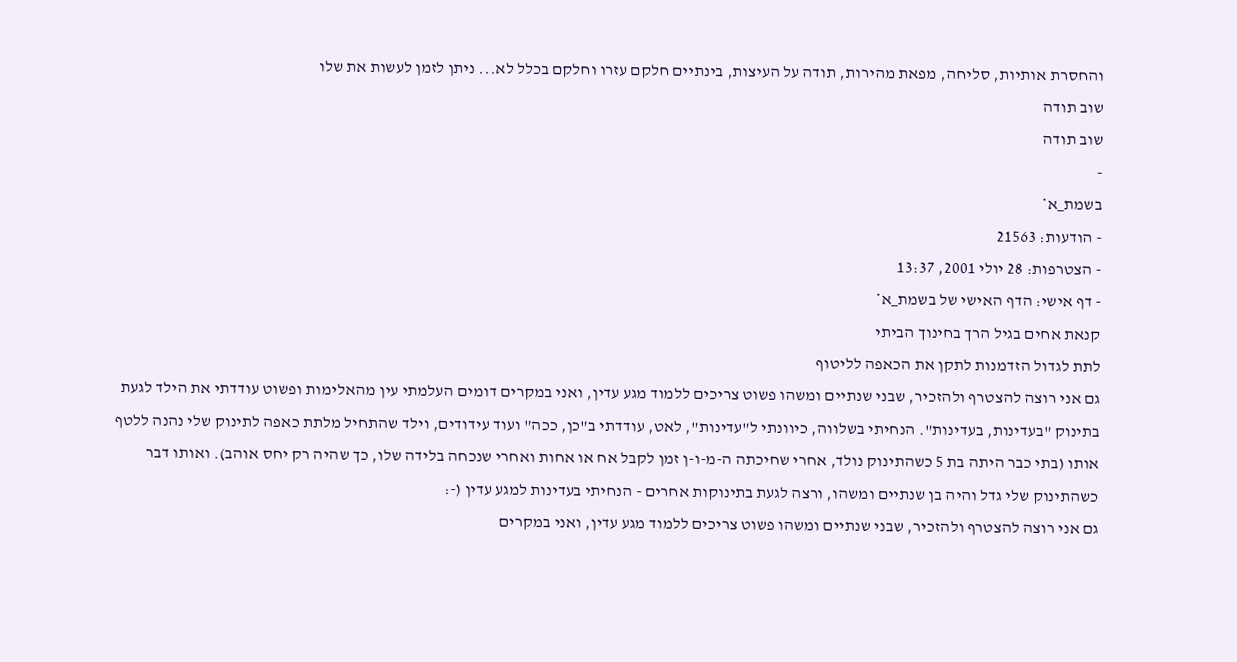והחסרת אותיות, סליחה, מפאת מהירות, תודה על העיצות, בינתיים חלקם עזרו וחלקם בכלל לא... ניתן לזמן לעשות את שלו
שוב תודה
שוב תודה
-
בשמת_א*
- הודעות: 21563
- הצטרפות: 28 יולי 2001, 13:37
- דף אישי: הדף האישי של בשמת_א*
קנאת אחים בגיל הרך בחינוך הביתי
לתת לגדול הזדמנות לתקן את הכאפה לליטוף
גם אני רוצה להצטרף ולהזכיר, שבני שנתיים ומשהו פשוט צריכים ללמוד מגע עדין, ואני במקרים דומים העלמתי עין מהאלימות ופשוט עודדתי את הילד לגעת בתינוק "בעדינות, בעדינות". הנחיתי בשלווה, כיוונתי ל"עדינות", לאט, עודדתי ב"כן, ככה" ועוד עידודים, וילד שהתחיל מלתת כאפה לתינוק שלי נהנה ללטף אותו (בתי כבר היתה בת 5 כשהתינוק נולד, אחרי שחיכתה ה-מ-ו-ן זמן לקבל אח או אחות ואחרי שנכחה בלידה שלו, כך שהיה רק יחס אוהב). ואותו דבר כשהתינוק שלי גדל והיה בן שנתיים ומשהו, ורצה לגעת בתינוקות אחרים - הנחיתי בעדינות למגע עדין (-:
גם אני רוצה להצטרף ולהזכיר, שבני שנתיים ומשהו פשוט צריכים ללמוד מגע עדין, ואני במקרים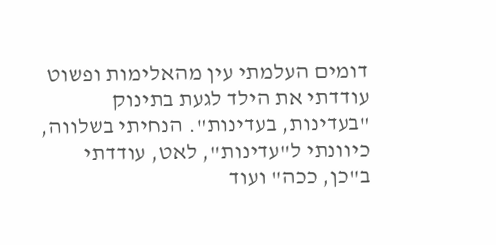דומים העלמתי עין מהאלימות ופשוט עודדתי את הילד לגעת בתינוק "בעדינות, בעדינות". הנחיתי בשלווה, כיוונתי ל"עדינות", לאט, עודדתי ב"כן, ככה" ועוד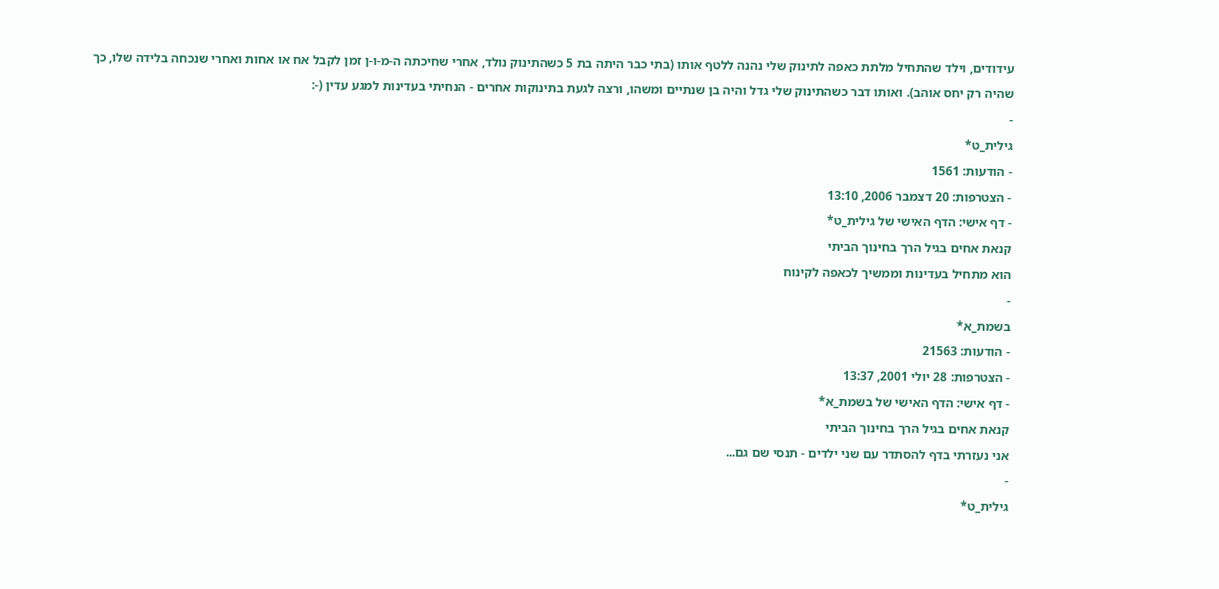עידודים, וילד שהתחיל מלתת כאפה לתינוק שלי נהנה ללטף אותו (בתי כבר היתה בת 5 כשהתינוק נולד, אחרי שחיכתה ה-מ-ו-ן זמן לקבל אח או אחות ואחרי שנכחה בלידה שלו, כך שהיה רק יחס אוהב). ואותו דבר כשהתינוק שלי גדל והיה בן שנתיים ומשהו, ורצה לגעת בתינוקות אחרים - הנחיתי בעדינות למגע עדין (-:
-
גילית_ט*
- הודעות: 1561
- הצטרפות: 20 דצמבר 2006, 13:10
- דף אישי: הדף האישי של גילית_ט*
קנאת אחים בגיל הרך בחינוך הביתי
הוא מתחיל בעדינות וממשיך לכאפה לקינוח
-
בשמת_א*
- הודעות: 21563
- הצטרפות: 28 יולי 2001, 13:37
- דף אישי: הדף האישי של בשמת_א*
קנאת אחים בגיל הרך בחינוך הביתי
אני נעזרתי בדף להסתדר עם שני ילדים - תנסי שם גם...
-
גילית_ט*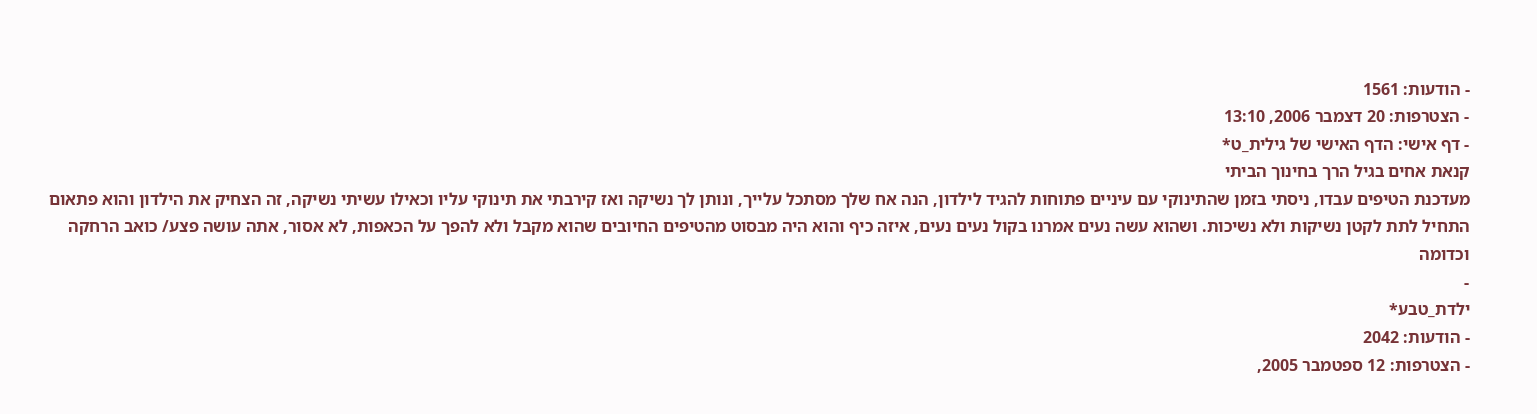- הודעות: 1561
- הצטרפות: 20 דצמבר 2006, 13:10
- דף אישי: הדף האישי של גילית_ט*
קנאת אחים בגיל הרך בחינוך הביתי
מעדכנת הטיפים עבדו, ניסתי בזמן שהתינוקי עם עיניים פתוחות להגיד לילדון, הנה אח שלך מסתכל עלייך, ונותן לך נשיקה ואז קירבתי את תינוקי עליו וכאילו עשיתי נשיקה, זה הצחיק את הילדון והוא פתאום התחיל לתת לקטן נשיקות ולא נשיכות. ושהוא עשה נעים אמרנו בקול נעים נעים, איזה כיף והוא היה מבסוט מהטיפים החיובים שהוא מקבל ולא להפך על הכאפות, לא אסור, אתה עושה פצע/ כואב הרחקה וכדומה
-
ילדת_טבע*
- הודעות: 2042
- הצטרפות: 12 ספטמבר 2005,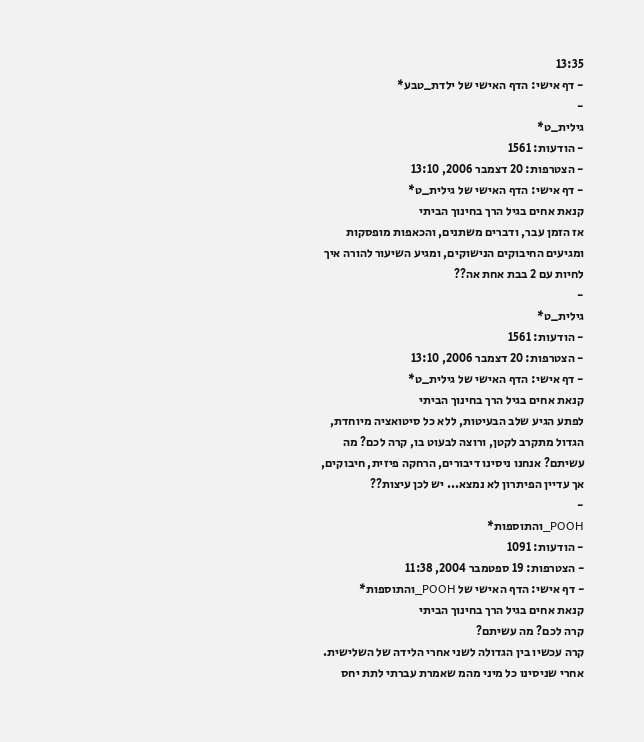13:35
- דף אישי: הדף האישי של ילדת_טבע*
-
גילית_ט*
- הודעות: 1561
- הצטרפות: 20 דצמבר 2006, 13:10
- דף אישי: הדף האישי של גילית_ט*
קנאת אחים בגיל הרך בחינוך הביתי
אז הזמן עבר, ודברים משתנים, והכאפות מופסקות ומגיעים החיבוקים הנישוקים, ומגיע השיעור להורה איך לחיות עם 2 בבת אחת אה??
-
גילית_ט*
- הודעות: 1561
- הצטרפות: 20 דצמבר 2006, 13:10
- דף אישי: הדף האישי של גילית_ט*
קנאת אחים בגיל הרך בחינוך הביתי
לפתע הגיע שלב הבעיטות, ללא כל סיטואציה מיוחדת, הגדול מתקרב לקטן, ורוצה לבעוט בו, קרה לכם? מה עשיתם? אנחנו ניסינו דיבורים, הרחקה פיזית, חיבוקים, אך עדיין הפיתרון לא נמצא... יש לכן עיצות??
-
POOH_והתוספות*
- הודעות: 1091
- הצטרפות: 19 ספטמבר 2004, 11:38
- דף אישי: הדף האישי של POOH_והתוספות*
קנאת אחים בגיל הרך בחינוך הביתי
קרה לכם? מה עשיתם?
קרה עכשיו בין הגדולה לשני אחרי הלידה של השלישית.
אחרי שניסינו כל מיני מהמ שאמרת עברתי לתת יחס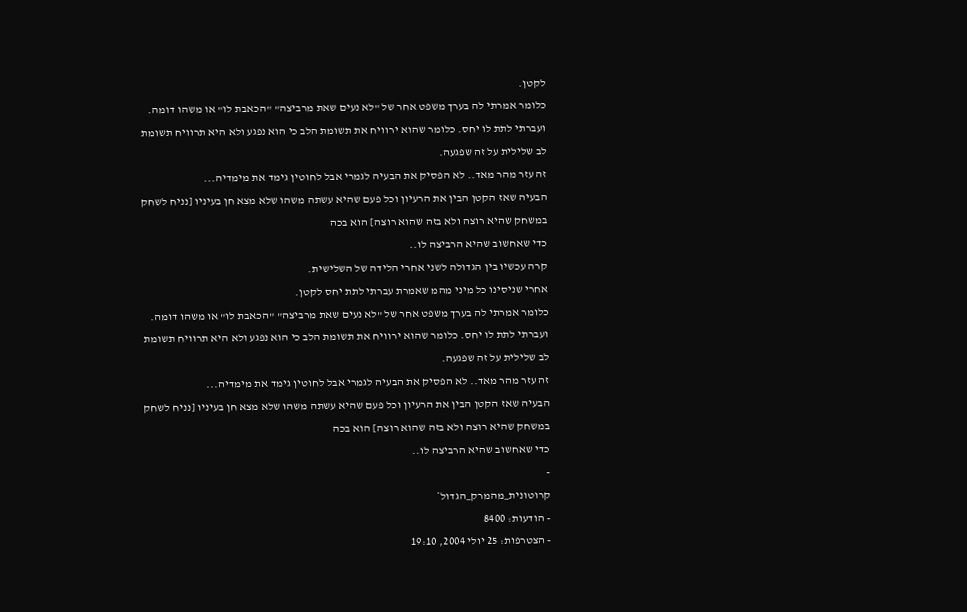לקטן.
כלומר אמרתי לה בערך משפט אחר של "לא נעים שאת מרביצה" "הכאבת לו" או משהו דומה.
ועברתי לתת לו יחס. כלומר שהוא ירוויח את תשומת הלב כי הוא נפגע ולא היא תרוויח תשומת לב שלילית על זה שפגעה.
זה עזר מהר מאד.. לא הפסיק את הבעיה לגמרי אבל לחוטין גימד את מימדיה...
הבעיה שאז הקטן הבין את הרעיון וכל פעם שהיא עשתה משהו שלא מצא חן בעיניו [נניח לשחק במשחק שהיא רוצה ולא בזה שהוא רוצה] הוא בכה
כדי שאחשוב שהיא הרביצה לו..
קרה עכשיו בין הגדולה לשני אחרי הלידה של השלישית.
אחרי שניסינו כל מיני מהמ שאמרת עברתי לתת יחס לקטן.
כלומר אמרתי לה בערך משפט אחר של "לא נעים שאת מרביצה" "הכאבת לו" או משהו דומה.
ועברתי לתת לו יחס. כלומר שהוא ירוויח את תשומת הלב כי הוא נפגע ולא היא תרוויח תשומת לב שלילית על זה שפגעה.
זה עזר מהר מאד.. לא הפסיק את הבעיה לגמרי אבל לחוטין גימד את מימדיה...
הבעיה שאז הקטן הבין את הרעיון וכל פעם שהיא עשתה משהו שלא מצא חן בעיניו [נניח לשחק במשחק שהיא רוצה ולא בזה שהוא רוצה] הוא בכה
כדי שאחשוב שהיא הרביצה לו..
-
קרוטונית_מהמרק_הגדול*
- הודעות: 8400
- הצטרפות: 25 יולי 2004, 19:10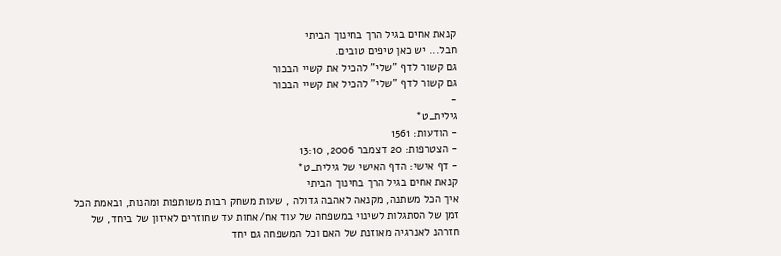קנאת אחים בגיל הרך בחינוך הביתי
חבל... יש כאן טיפים טובים.
גם קשור לדף "שלי" להכיל את קשיי הבכור
גם קשור לדף "שלי" להכיל את קשיי הבכור
-
גילית_ט*
- הודעות: 1561
- הצטרפות: 20 דצמבר 2006, 13:10
- דף אישי: הדף האישי של גילית_ט*
קנאת אחים בגיל הרך בחינוך הביתי
איך הכל משתנה, מקנאה לאהבה גדולה , שעות משחק רבות משותפות ומהנות, ובאמת הכל זמן של הסתגלות לשינוי במשפחה של עוד אח/אחות עד שחוזרים לאיזון של ביחד, של חזרהנ לאנרגיה מאוזנת של האם וכל המשפחה גם יחד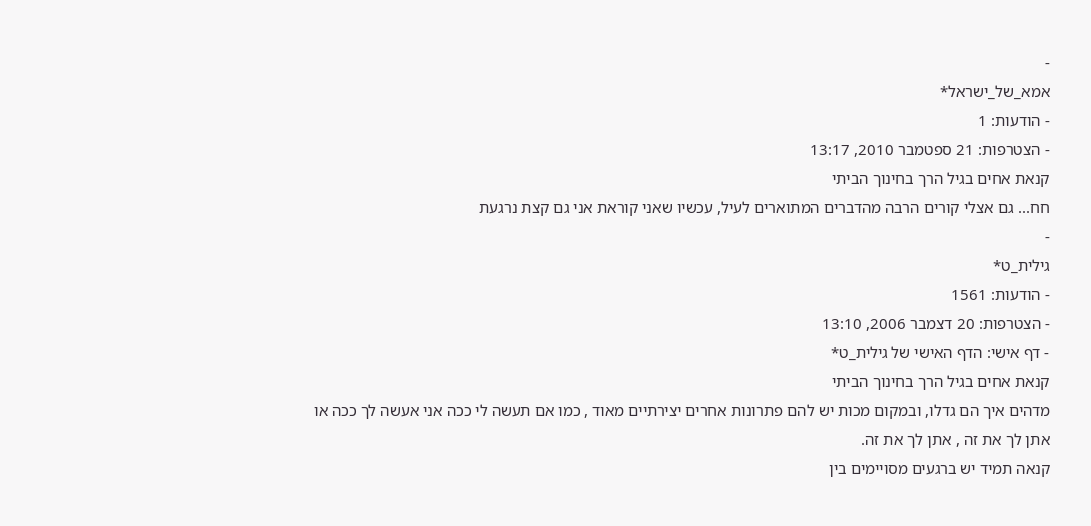-
אמא_של_ישראל*
- הודעות: 1
- הצטרפות: 21 ספטמבר 2010, 13:17
קנאת אחים בגיל הרך בחינוך הביתי
חח... גם אצלי קורים הרבה מהדברים המתוארים לעיל, עכשיו שאני קוראת אני גם קצת נרגעת
-
גילית_ט*
- הודעות: 1561
- הצטרפות: 20 דצמבר 2006, 13:10
- דף אישי: הדף האישי של גילית_ט*
קנאת אחים בגיל הרך בחינוך הביתי
מדהים איך הם גדלו, ובמקום מכות יש להם פתרונות אחרים יצירתיים מאוד , כמו אם תעשה לי ככה אני אעשה לך ככה או אתן לך את זה , אתן לך את זה.
קנאה תמיד יש ברגעים מסויימים בין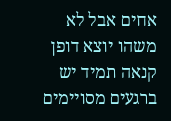אחים אבל לא משהו יוצא דופן
קנאה תמיד יש ברגעים מסויימים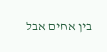בין אחים אבל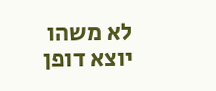לא משהו יוצא דופן